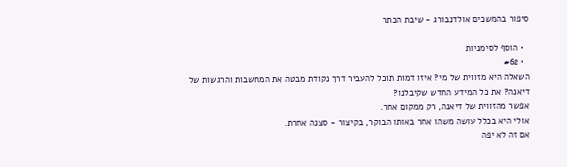סיפור בהמשכים אולדנבורג - שיבת הכתר

  • הוסף לסימניות
  • #62
השאלה היא מזווית של מי? איזו דמות תוכל להעביר דרך נקודת מבטה את המחשבות והרגשות של דיאנה? את כל המידע החדש שקיבלנו?
אפשר מהזווית של דיאנה, רק ממקום אחר.
אולי היא בכלל עושה משהו אחר באותו הבוקר, בקיצור - סצנה אחרת.
אם זה לא יפה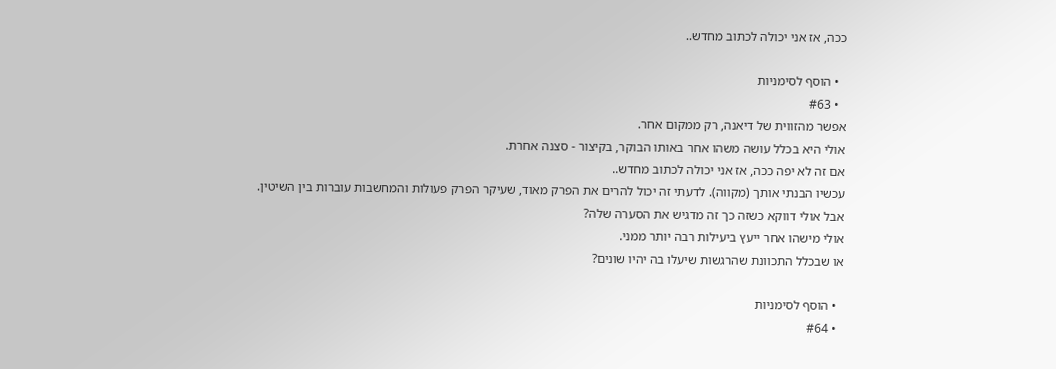ככה, אז אני יכולה לכתוב מחדש..

  • הוסף לסימניות
  • #63
אפשר מהזווית של דיאנה, רק ממקום אחר.
אולי היא בכלל עושה משהו אחר באותו הבוקר, בקיצור - סצנה אחרת.
אם זה לא יפה ככה, אז אני יכולה לכתוב מחדש..
עכשיו הבנתי אותך (מקווה). לדעתי זה יכול להרים את הפרק מאוד, שעיקר הפרק פעולות והמחשבות עוברות בין השיטין. אבל אולי דווקא כשזה כך זה מדגיש את הסערה שלה?
אולי מישהו אחר ייעץ ביעילות רבה יותר ממני.
או שבכלל התכוונת שהרגשות שיעלו בה יהיו שונים?

  • הוסף לסימניות
  • #64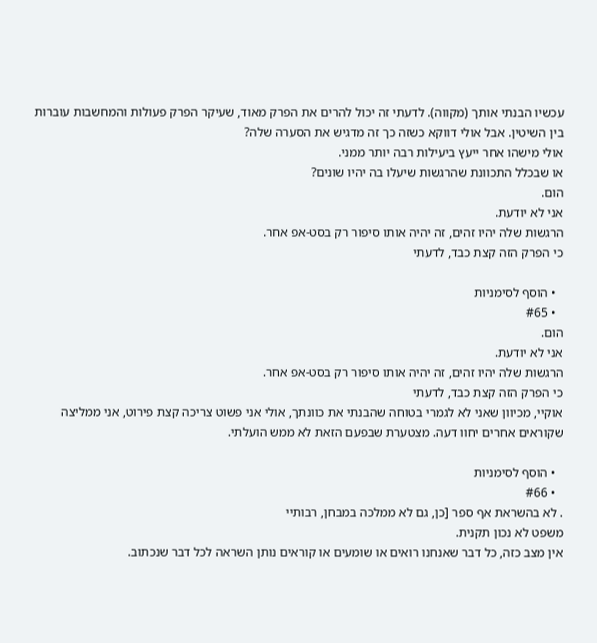עכשיו הבנתי אותך (מקווה). לדעתי זה יכול להרים את הפרק מאוד, שעיקר הפרק פעולות והמחשבות עוברות בין השיטין. אבל אולי דווקא כשזה כך זה מדגיש את הסערה שלה?
אולי מישהו אחר ייעץ ביעילות רבה יותר ממני.
או שבכלל התכוונת שהרגשות שיעלו בה יהיו שונים?
הום.
אני לא יודעת.
הרגשות שלה יהיו זהים, זה יהיה אותו סיפור רק בסט-אפ אחר.
כי הפרק הזה קצת כבד, לדעתי

  • הוסף לסימניות
  • #65
הום.
אני לא יודעת.
הרגשות שלה יהיו זהים, זה יהיה אותו סיפור רק בסט-אפ אחר.
כי הפרק הזה קצת כבד, לדעתי
אוקיי, מכיוון שאני לא לגמרי בטוחה שהבנתי את כוונתך, אולי אני פשוט צריכה קצת פירוט, אני ממליצה שקוראים אחרים יחוו דעה. מצטערת שבפעם הזאת לא ממש הועלתי.

  • הוסף לסימניות
  • #66
. לא בהשראת אף ספר [כן, גם לא ממלכה במבחן, רבותיי
משפט לא נכון תקנית.
אין מצב כזה, כל דבר שאנחנו רואים או שומעים או קוראים נותן השראה לכל דבר שנכתוב.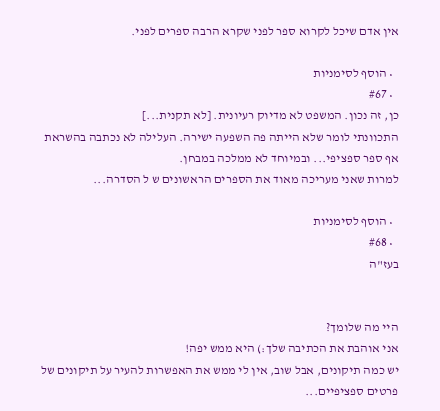אין אדם שיכל לקרוא ספר לפני שקרא הרבה ספרים לפני.

  • הוסף לסימניות
  • #67
כן, זה נכון. המשפט לא מדיוק רעיונית. [לא תקנית...]
התכוונתי לומר שלא הייתה פה השפעה ישירה. העלילה לא נכתבה בהשראת אף ספר ספציפי... ובמיוחד לא ממלכה במבחן.
למרות שאני מעריכה מאוד את הספרים הראשונים ש ל הסדרה...

  • הוסף לסימניות
  • #68
בעז"ה


היי מה שלומך?
אני אוהבת את הכתיבה שלך:) היא ממש יפה!
יש כמה תיקונים, אבל שוב, אין לי ממש את האפשרות להעיר על תיקונים של פרטים ספציפיים...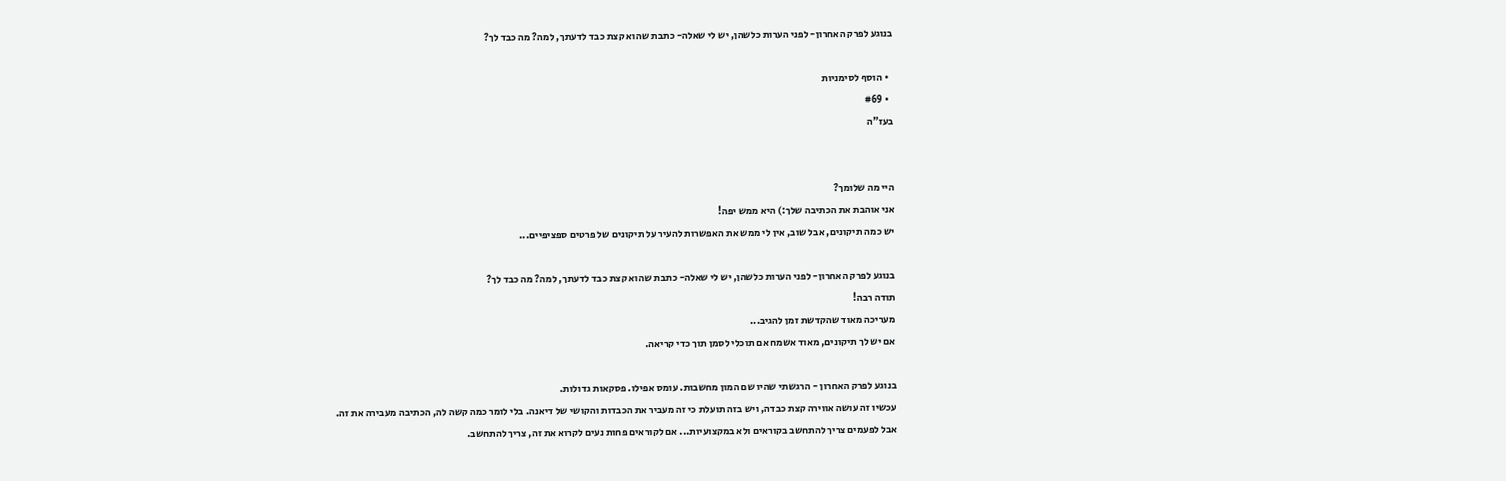בנוגע לפרק האחרון- לפני הערות כלשהן, יש לי שאלה- כתבת שהוא קצת כבד לדעתך, למה? מה כבד לך?

  • הוסף לסימניות
  • #69
בעז"ה


היי מה שלומך?
אני אוהבת את הכתיבה שלך:) היא ממש יפה!
יש כמה תיקונים, אבל שוב, אין לי ממש את האפשרות להעיר על תיקונים של פרטים ספציפיים...

בנוגע לפרק האחרון- לפני הערות כלשהן, יש לי שאלה- כתבת שהוא קצת כבד לדעתך, למה? מה כבד לך?
תודה רבה!
מעריכה מאוד שהקדשת זמן להגיב...
אם יש לך תיקונים, מאוד אשמח אם תוכלי לסמן תוך כדי קריאה.

בנוגע לפרק האחרון - הרגשתי שהיו שם המון מחשבות. עומס אפילו. פסקאות גדולות.
עכשיו זה עושה אווירה קצת כבדה, ויש בזה תועלת כי זה מעביר את הכבדות והקושי של דיאנה. בלי לומר כמה קשה לה, הכתיבה מעבירה את זה.
אבל לפעמים צריך להתחשב בקוראים ולא במקצועיות... אם לקוראים פחות נעים לקרוא את זה, צריך להתחשב.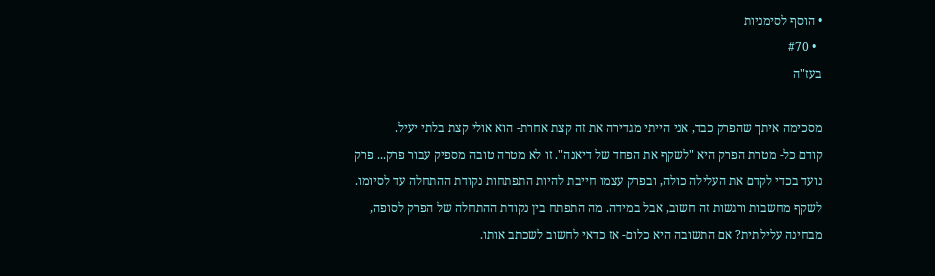• הוסף לסימניות
  • #70
בעז"ה

מסכימה איתך שהפרק כבד, אני הייתי מגדירה את זה קצת אחרת- הוא אולי קצת בלתי יעיל.
קודם כל- מטרת הפרק היא "לשקף את הפחד של דיאנה". זו לא מטרה טובה מספיק עבור פרק... פרק נועד בכדי לקדם את העלילה כולה, ובפרק עצמו חייבת להיות התפתחות נקודת ההתחלה עד לסיומו. לשקף מחשבות ורגשות זה חשוב, אבל במידה. מה התפתח בין נקודת ההתחלה של הפרק לסופה, מבחינה עלילתית? אם התשובה היא כלום- אז כדאי לחשוב לשכתב אותו.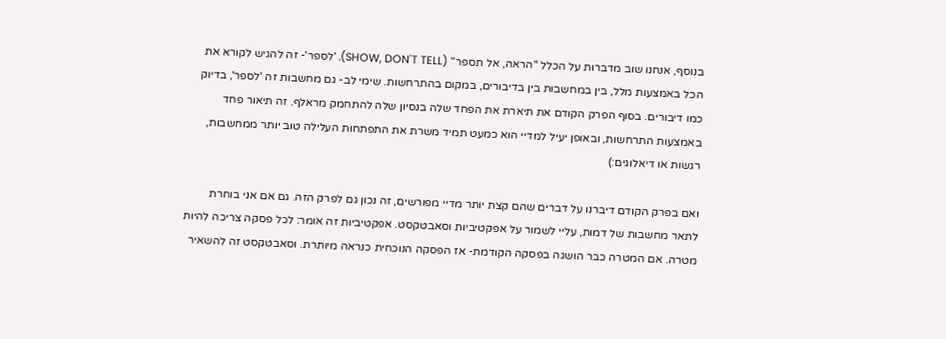בנוסף, אנחנו שוב מדברות על הכלל "הראה, אל תספר" (SHOW, DON'T TELL). 'לספר'- זה להגיש לקורא את הכל באמצעות מלל, בין במחשבות בין בדיבורים, במקום בהתרחשות. שימי לב- גם מחשבות זה 'לספר', בדיוק כמו דיבורים. בסוף הפרק הקודם את תיארת את הפחד שלה בנסיון שלה להתחמק מראלף. זה תיאור פחד באמצעות התרחשות, ובאופן יעיל למדיי הוא כמעט תמיד משרת את התפתחות העלילה טוב יותר ממחשבות, רגשות או דיאלוגים:)

ואם בפרק הקודם דיברנו על דברים שהם קצת יותר מדיי מפורשים, זה נכון גם לפרק הזה. גם אם אני בוחרת לתאר מחשבות של דמות, עליי לשמור על אפקטיביות וסאבטקסט. אפקטיביות זה אומר: לכל פסקה צריכה להיות מטרה. אם המטרה כבר הושגה בפסקה הקודמת- אז הפסקה הנוכחית כנראה מיותרת. וסאבטקסט זה להשאיר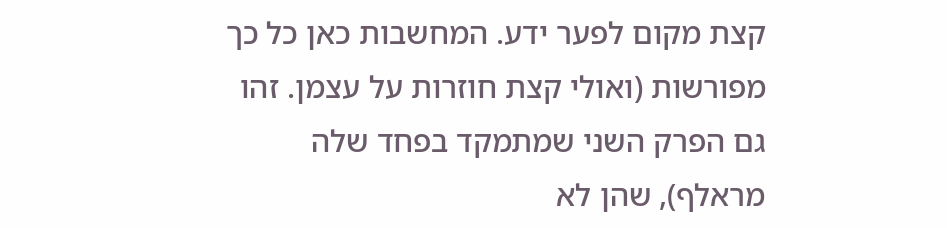קצת מקום לפער ידע. המחשבות כאן כל כך מפורשות (ואולי קצת חוזרות על עצמן. זהו גם הפרק השני שמתמקד בפחד שלה מראלף), שהן לא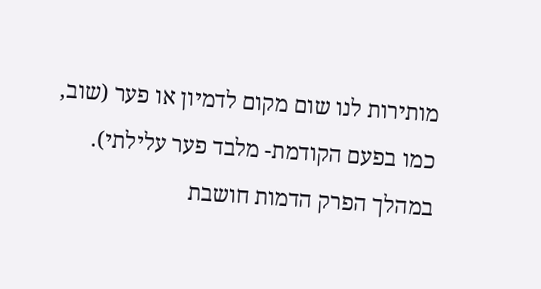מותירות לנו שום מקום לדמיון או פער (שוב, כמו בפעם הקודמת- מלבד פער עלילתי). במהלך הפרק הדמות חושבת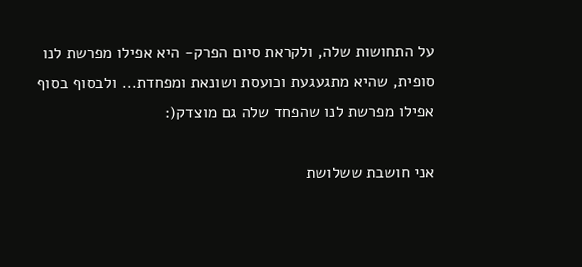על התחושות שלה, ולקראת סיום הפרק- היא אפילו מפרשת לנו סופית, שהיא מתגעגעת וכועסת ושונאת ומפחדת... ולבסוף בסוף אפילו מפרשת לנו שהפחד שלה גם מוצדק(:

אני חושבת ששלושת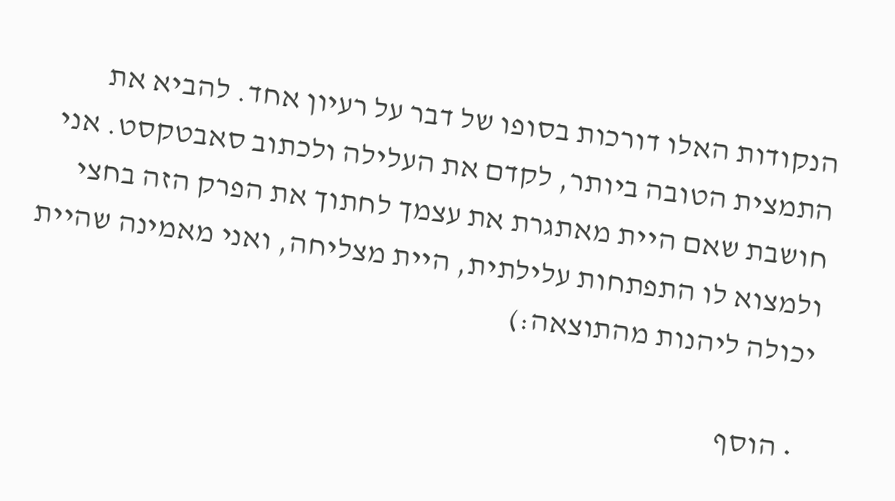הנקודות האלו דורכות בסופו של דבר על רעיון אחד. להביא את התמצית הטובה ביותר, לקדם את העלילה ולכתוב סאבטקסט. אני חושבת שאם היית מאתגרת את עצמך לחתוך את הפרק הזה בחצי ולמצוא לו התפתחות עלילתית, היית מצליחה, ואני מאמינה שהיית יכולה ליהנות מהתוצאה:)

  • הוסף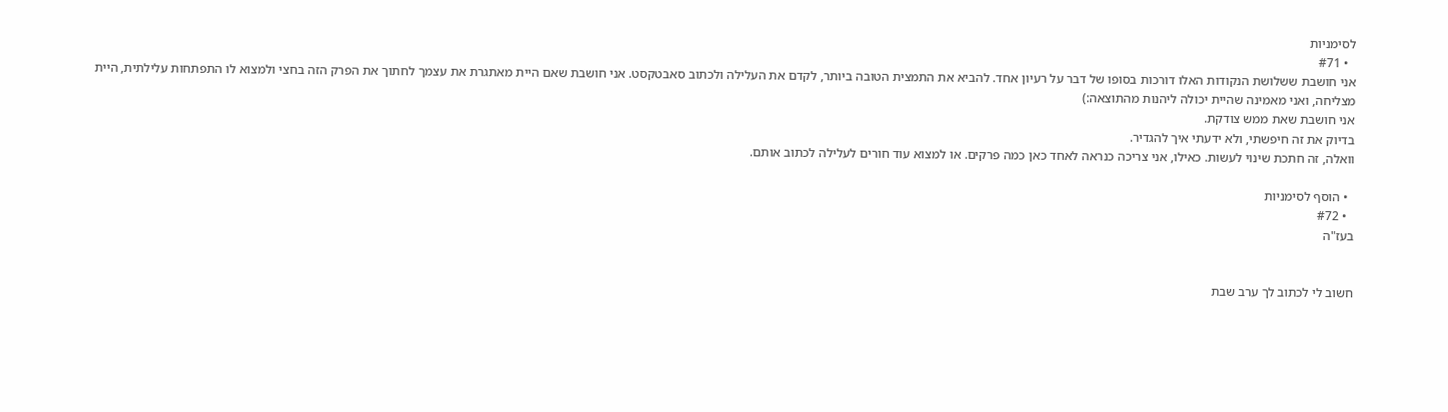לסימניות
  • #71
אני חושבת ששלושת הנקודות האלו דורכות בסופו של דבר על רעיון אחד. להביא את התמצית הטובה ביותר, לקדם את העלילה ולכתוב סאבטקסט. אני חושבת שאם היית מאתגרת את עצמך לחתוך את הפרק הזה בחצי ולמצוא לו התפתחות עלילתית, היית מצליחה, ואני מאמינה שהיית יכולה ליהנות מהתוצאה:)
אני חושבת שאת ממש צודקת.
בדיוק את זה חיפשתי, ולא ידעתי איך להגדיר.
וואלה, זה חתכת שינוי לעשות. כאילו, אני צריכה כנראה לאחד כאן כמה פרקים. או למצוא עוד חורים לעלילה לכתוב אותם.

  • הוסף לסימניות
  • #72
בעז"ה


חשוב לי לכתוב לך ערב שבת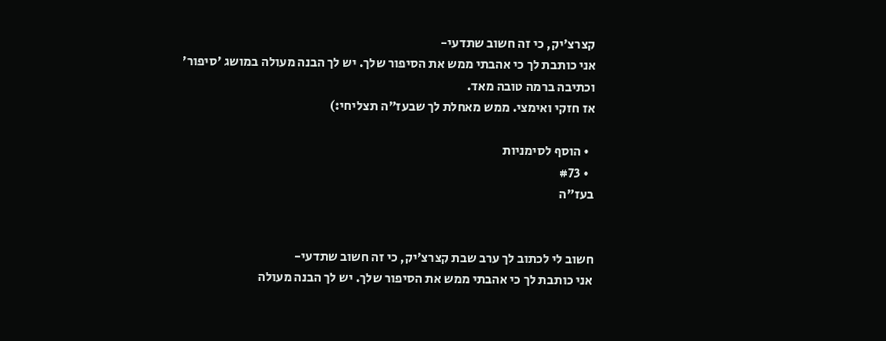קצרצ'יק, כי זה חשוב שתדעי-
אני כותבת לך כי אהבתי ממש את הסיפור שלך. יש לך הבנה מעולה במושג 'סיפור' וכתיבה ברמה טובה מאד.
אז חזקי ואימצי. ממש מאחלת לך שבעז"ה תצליחי:)

  • הוסף לסימניות
  • #73
בעז"ה


חשוב לי לכתוב לך ערב שבת קצרצ'יק, כי זה חשוב שתדעי-
אני כותבת לך כי אהבתי ממש את הסיפור שלך. יש לך הבנה מעולה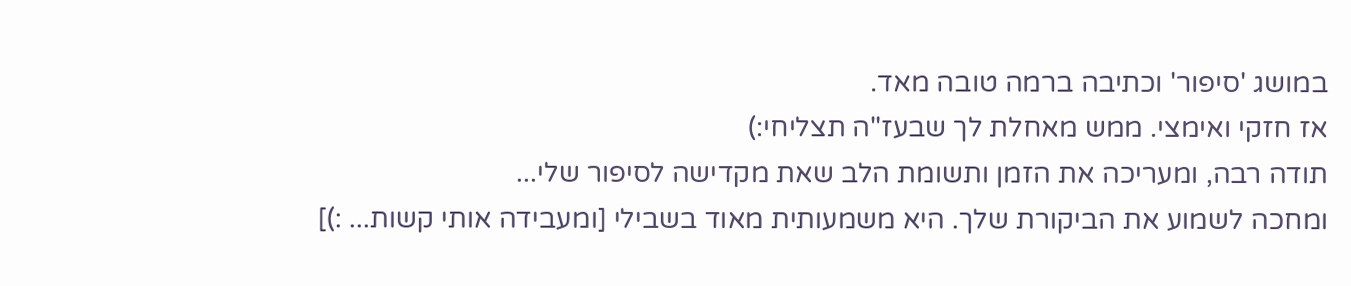במושג 'סיפור' וכתיבה ברמה טובה מאד.
אז חזקי ואימצי. ממש מאחלת לך שבעז"ה תצליחי:)
תודה רבה, ומעריכה את הזמן ותשומת הלב שאת מקדישה לסיפור שלי...
ומחכה לשמוע את הביקורת שלך. היא משמעותית מאוד בשבילי [ומעבידה אותי קשות... :)]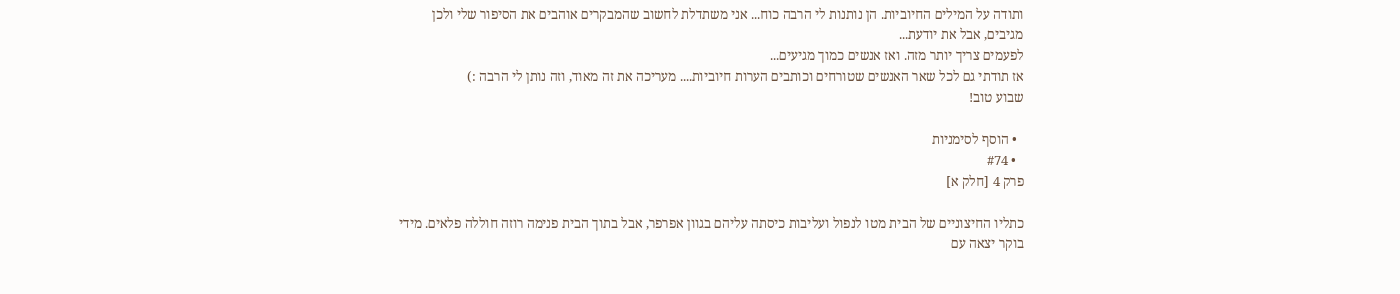ותודה על המילים החיוביות. הן נותנות לי הרבה כוח... אני משתדלת לחשוב שהמבקרים אוהבים את הסיפור שלי ולכן מגיבים, אבל את יודעת...
לפעמים צריך יותר מזה. ואז אנשים כמוך מגיעים...
אז תודתי גם לכל שאר האנשים שטורחים וכותבים הערות חיוביות.... מעריכה את זה מאוד, וזה נותן לי הרבה :)
שבוע טוב!

  • הוסף לסימניות
  • #74
פרק 4 [חלק א]

כתליו החיצוניים של הבית מטו לנפול ועליבות כיסתה עליהם בגוון אפרפר, אבל בתוך הבית פנימה רוזה חוללה פלאים. מידי בוקר יצאה עם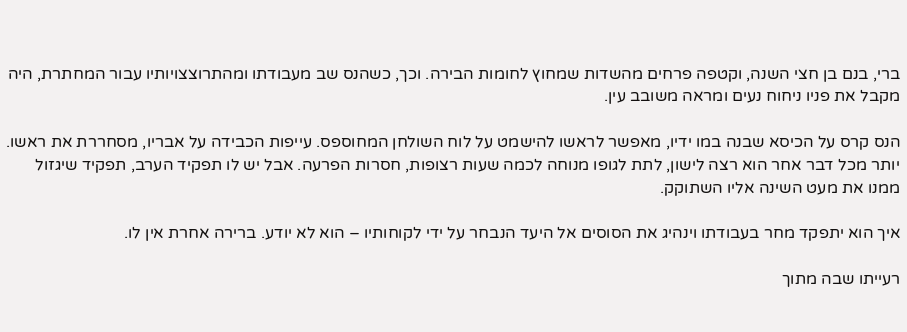ברי, בנם בן חצי השנה, וקטפה פרחים מהשדות שמחוץ לחומות הבירה. וכך, כשהנס שב מעבודתו ומהתרוצצויותיו עבור המחתרת, היה מקבל את פניו ניחוח נעים ומראה משובב עין.

הנס קרס על הכיסא שבנה במו ידיו, מאפשר לראשו להישמט על לוח השולחן המחוספס. עייפות הכבידה על אבריו, מסחררת את ראשו. יותר מכל דבר אחר הוא רצה לישון, לתת לגופו מנוחה לכמה שעות רצופות, חסרות הפרעה. אבל יש לו תפקיד הערב, תפקיד שיגזול ממנו את מעט השינה אליו השתוקק.

איך הוא יתפקד מחר בעבודתו וינהיג את הסוסים אל היעד הנבחר על ידי לקוחותיו – הוא לא יודע. ברירה אחרת אין לו.

רעייתו שבה מתוך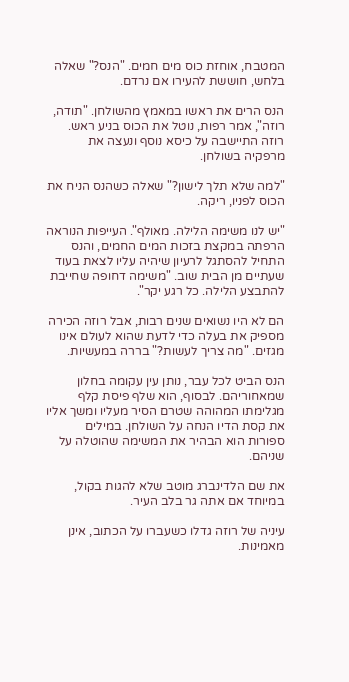המטבח, אוחזת כוס מים חמים. "הנס?" שאלה בלחש, חוששת להעירו אם נרדם.

הנס הרים את ראשו במאמץ מהשולחן. "תודה, רוזה", אמר רפות, נוטל את הכוס בניע ראש. רוזה התיישבה על כיסא נוסף ונעצה את מרפקיה בשולחן.

"למה שלא תלך לישון?" שאלה כשהנס הניח את הכוס לפניו, ריקה.

"יש לנו משימה הלילה. מאולף". העייפות הנוראה הרפתה במקצת בזכות המים החמים, והנס התחיל להסתגל לרעיון שיהיה עליו לצאת בעוד שעתיים מן הבית שוב. "משימה דחופה שחייבת להתבצע הלילה. כל רגע יקר".

הם לא היו נשואים שנים רבות, אבל רוזה הכירה מספיק את בעלה כדי לדעת שהוא לעולם אינו מגזים. "מה צריך לעשות?" בררה במעשיות.

הנס הביט לכל עבר, נותן עין עקומה בחלון שמאחוריהם. לבסוף, הוא שלף פיסת קלף מגלימתו המהוהה שטרם הסיר מעליו ומשך אליו את קסת הדיו הנחה על השולחן. במילים ספורות הוא הבהיר את המשימה שהוטלה על שניהם.

את שם הלדינברג מוטב שלא להגות בקול, במיוחד אם אתה גר בלב העיר.

עיניה של רוזה גדלו כשעברו על הכתוב, אינן מאמינות.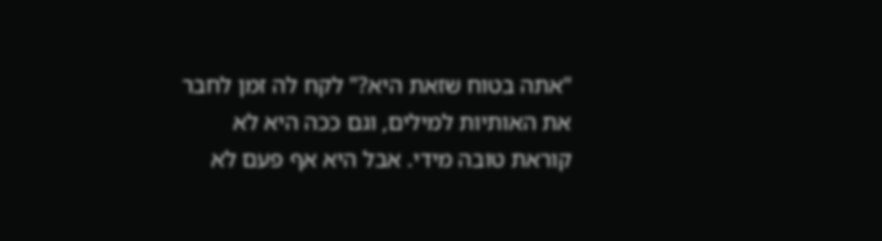"אתה בטוח שזאת היא?" לקח לה זמן לחבר את האותיות למילים, וגם ככה היא לא קוראת טובה מידי. אבל היא אף פעם לא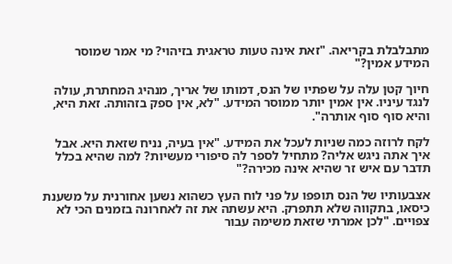מתבלבלת בקריאה. "זאת אינה טעות טראגית בזיהוי? מי אמר שמוסר המידע אמין?"

חיוך קטן עלה על שפתיו של הנס, דמותו של אריך, מנהיג המחתרת, עולה לנגד עיניו. אין אמין יותר ממוסר המידע. "לא, אין ספק בזהותה. זאת היא, והיא סוף סוף אותרה".

לקח לרוזה כמה שניות לעכל את המידע. "אין בעיה, נניח שזאת היא. אבל איך אתה ניגש אליה? מתחיל לספר לה סיפורי מעשיות? למה שהיא בכלל תדבר עם איש זר שהיא אינה מכירה?"

אצבעותיו של הנס תופפו על פני לוח העץ כשהוא נשען אחורנית על משענת כיסאו, בתקווה שלא תתפרק. היא עשתה את זה לאחרונה בזמנים הכי לא צפויים. "לכן אמרתי שזאת משימה עבור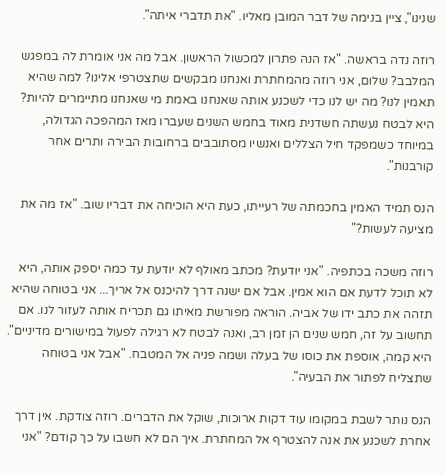שנינו", ציין בנימה של דבר המובן מאליו. "את תדברי איתה".

רוזה נדה בראשה. "אז הנה פתרון למכשול הראשון. אבל מה אני אומרת לה במפגש המלבב? שלום, אני רוזה מהמחתרת ואנחנו מבקשים שתצטרפי אלינו? למה שהיא תאמין לנו? מה יש לנו כדי לשכנע אותה שאנחנו באמת מי שאנחנו מתיימרים להיות? היא לבטח נעשתה חשדנית מאוד בחמש השנים שעברו מאז המהפכה הגדולה, במיוחד כשמפקד חיל הצללים ואנשיו מסתובבים ברחובות הבירה ותרים אחר קורבנות".

הנס תמיד האמין בחכמתה של רעייתו, כעת היא הוכיחה את דבריו שוב. "אז מה את מציעה לעשות?"

רוזה משכה בכתפיה. "אני יודעת? מכתב מאולף לא יודעת עד כמה יספק אותה, היא לא תוכל לדעת אם הוא אמין. אבל אם ישנה דרך להיכנס אל אריך... אני בטוחה שהיא תזהה את כתב ידו של אביה. הוראה מפורשת מאיתו גם תכריח אותה לעזור לנו. אם תחשוב על זה, חמש שנים הן זמן רב, ואנה לבטח לא רגילה לפעול במישורים מדיניים". היא קמה, אוספת את כוסו של בעלה ושמה פניה אל המטבח. "אבל אני בטוחה שתצליח לפתור את הבעיה".

הנס נותר לשבת במקומו עוד דקות ארוכות, שוקל את הדברים. רוזה צודקת. אין דרך אחרת לשכנע את אנה להצטרף אל המחתרת. איך הם לא חשבו על כך קודם? "אני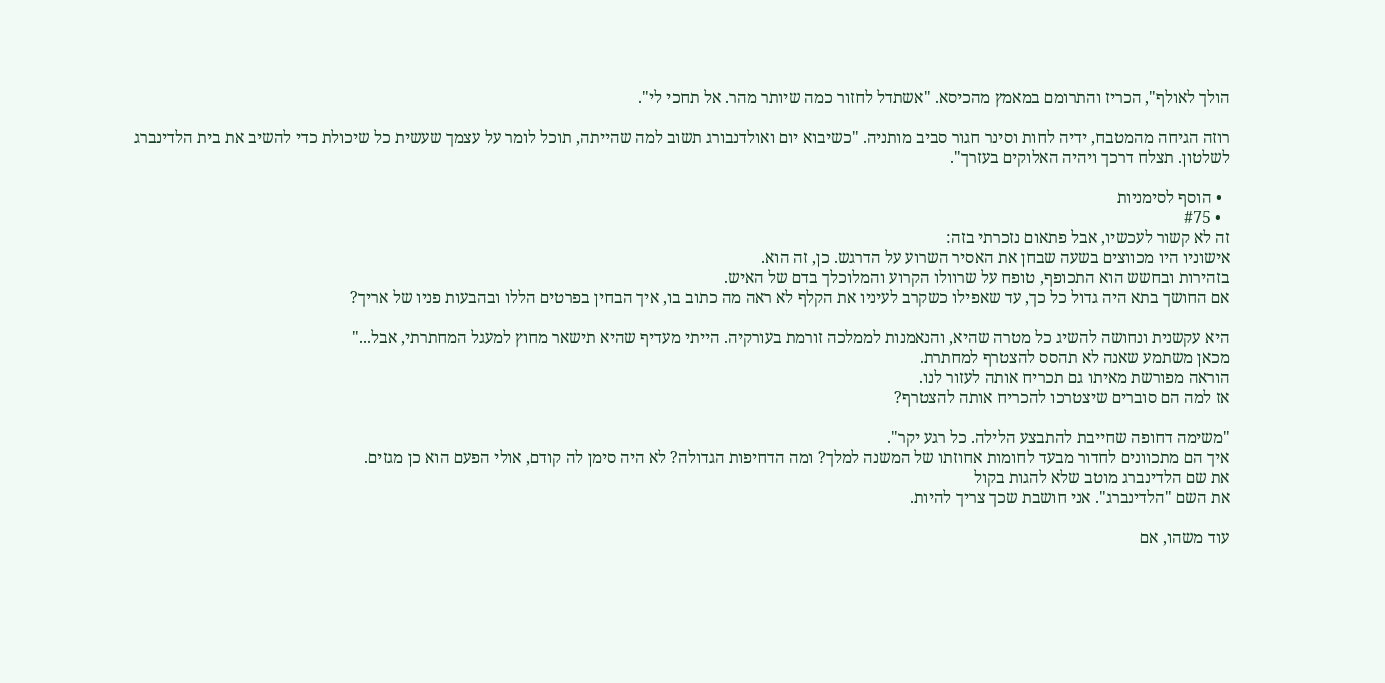הולך לאולף", הכריז והתרומם במאמץ מהכיסא. "אשתדל לחזור כמה שיותר מהר. אל תחכי לי".

רוזה הגיחה מהמטבח, ידיה לחות וסינר חגור סביב מותניה. "כשיבוא יום ואולדנבורג תשוב למה שהייתה, תוכל לומר על עצמך שעשית כל שיכולת כדי להשיב את בית הלדינברג לשלטון. תצלח דרכך ויהיה האלוקים בעזרך".

  • הוסף לסימניות
  • #75
זה לא קשור לעכשיו, אבל פתאום נזכרתי בזה:
אישוניו היו מכווצים בשעה שבחן את האסיר השרוע על הדרגש. כן, זה הוא.
בזהירות ובחשש הוא התכופף, טופח על שרוולו הקרוע והמלוכלך בדם של האיש.
אם החושך בתא היה גדול כל כך, עד שאפילו כשקרב לעיניו את הקלף לא ראה מה כתוב בו, איך הבחין בפרטים הללו ובהבעות פניו של אריך?

היא עקשנית ונחושה להשיג כל מטרה שהיא, והנאמנות לממלכה זורמת בעורקיה. הייתי מעדיף שהיא תישאר מחוץ למעגל המחתרתי, אבל..."
מכאן משתמע שאנה לא תהסס להצטרף למחתרת.
הוראה מפורשת מאיתו גם תכריח אותה לעזור לנו.
אז למה הם סוברים שיצטרכו להכריח אותה להצטרף?

"משימה דחופה שחייבת להתבצע הלילה. כל רגע יקר".
איך הם מתכוונים לחדור מבעד לחומות אחוזתו של המשנה למלך? ומה הדחיפות הגדולה? לא היה סימן לה קודם, אולי הפעם הוא כן מגזים.
את שם הלדינברג מוטב שלא להגות בקול
את השם "הלדינברג". אני חושבת שכך צריך להיות.

עוד משהו, אם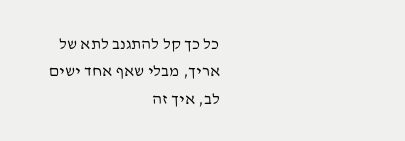כל כך קל להתגנב לתא של אריך, מבלי שאף אחד ישים לב, איך זה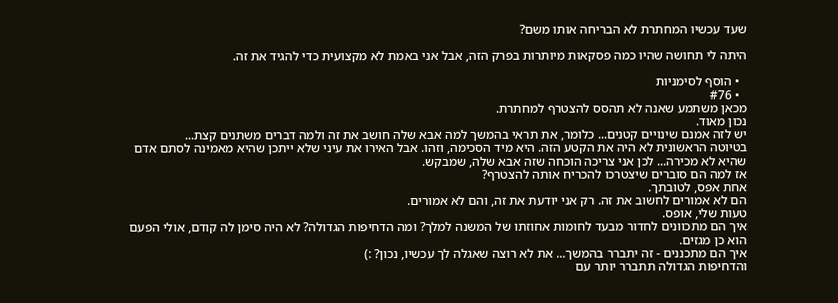שעד עכשיו המחתרת לא הבריחה אותו משם?

היתה לי תחושה שהיו כמה פסקאות מיותרות בפרק הזה, אבל אני באמת לא מקצועית כדי להגיד את זה.

  • הוסף לסימניות
  • #76
מכאן משתמע שאנה לא תהסס להצטרף למחתרת.
נכון מאוד.
יש לזה אמנם שינויים קטנים... כלומר, את תראי בהמשך למה אבא שלה חושב את זה ולמה דברים משתנים קצת...
בטיוטה הראשונית לא היה את הקטע הזה. היא מיד הסכימה, וזהו. אבל האירו את עיני שלא ייתכן שהיא מאמינה לסתם אדם שהיא לא מכירה... לכן אני צריכה הוכחה שזה אבא שלה, שמבקש.
אז למה הם סוברים שיצטרכו להכריח אותה להצטרף?
אחת אפס, לטובתך.
הם לא אמורים לחשוב את זה. רק אני יודעת את זה, והם לא אמורים.
טעות שלי, אופס.
איך הם מתכוונים לחדור מבעד לחומות אחוזתו של המשנה למלך? ומה הדחיפות הגדולה? לא היה סימן לה קודם, אולי הפעם הוא כן מגזים.
איך הם מתכננים - זה יתברר בהמשך... את לא רוצה שאגלה לך עכשיו, נכון? :)
והדחיפות הגדולה תתברר יותר עם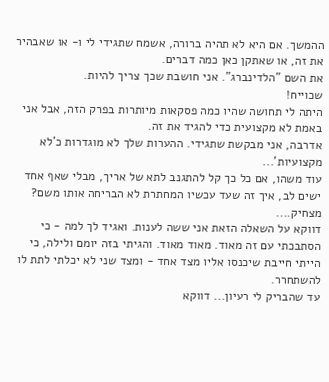ההמשך. אם היא לא תהיה ברורה, אשמח שתגידי לי ו- או שאבהיר את זה, או שאתקן כאן כמה דברים.
את השם "הלדינברג". אני חושבת שכך צריך להיות.
שכוייח!
היתה לי תחושה שהיו כמה פסקאות מיותרות בפרק הזה, אבל אני באמת לא מקצועית כדי להגיד את זה.
אדרבה, אני מבקשת שתגידי. ההערות שלך לא מוגדרות כ'לא מקצועיות'...
עוד משהו, אם כל כך קל להתגנב לתא של אריך, מבלי שאף אחד ישים לב, איך זה שעד עכשיו המחתרת לא הבריחה אותו משם?
מצחיק....
דווקא על השאלה הזאת אני ששה לענות. ואגיד לך למה - כי הסתבכתי עם זה מאוד. מאוד מאוד. והגיתי בזה יומם ולילה, כי הייתי חייבת שיכנסו אליו מצד אחד - ומצד שני לא יכלתי לתת לו להשתחרר.
עד שהבריק לי רעיון... דווקא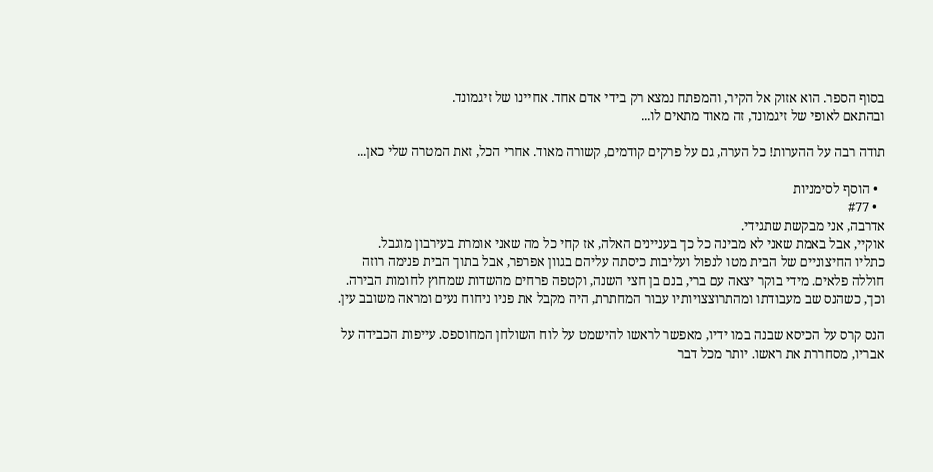בסוף הספר. הוא אזוק אל הקיר, והמפתח נמצא רק בידי אדם אחד. אחיינו של זיגמונד.
ובהתאם לאופי של זיגמונד, זה מאוד מתאים לו...

תודה רבה על ההערות! כל הערה, גם על פרקים קודמים, קשורה מאוד. אחרי הכל, זאת המטרה שלי כאן...

  • הוסף לסימניות
  • #77
אדרבה, אני מבקשת שתגידי.
אוקיי, אבל באמת שאני לא מבינה כל כך בעניינים האלה, אז קחי כל מה שאני אומרת בעירבון מוגבל.
כתליו החיצוניים של הבית מטו לנפול ועליבות כיסתה עליהם בגוון אפרפר, אבל בתוך הבית פנימה רוזה חוללה פלאים. מידי בוקר יצאה עם ברי, בנם בן חצי השנה, וקטפה פרחים מהשדות שמחוץ לחומות הבירה. וכך, כשהנס שב מעבודתו ומהתרוצצויותיו עבור המחתרת, היה מקבל את פניו ניחוח נעים ומראה משובב עין.

הנס קרס על הכיסא שבנה במו ידיו, מאפשר לראשו להישמט על לוח השולחן המחוספס. עייפות הכבידה על אבריו, מסחררת את ראשו. יותר מכל דבר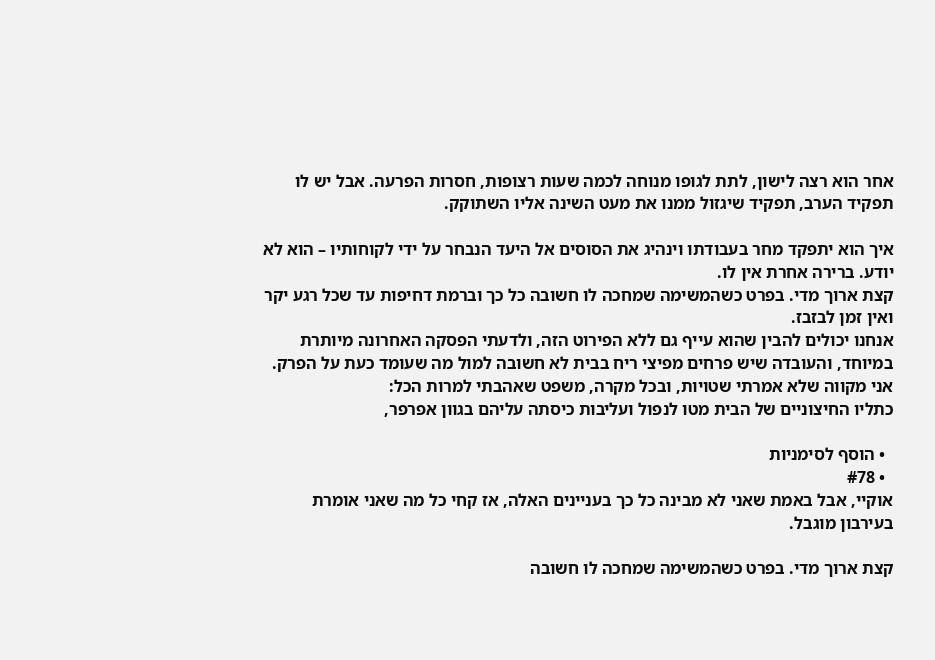אחר הוא רצה לישון, לתת לגופו מנוחה לכמה שעות רצופות, חסרות הפרעה. אבל יש לו תפקיד הערב, תפקיד שיגזול ממנו את מעט השינה אליו השתוקק.

איך הוא יתפקד מחר בעבודתו וינהיג את הסוסים אל היעד הנבחר על ידי לקוחותיו – הוא לא יודע. ברירה אחרת אין לו.
קצת ארוך מדי. בפרט כשהמשימה שמחכה לו חשובה כל כך וברמת דחיפות עד שכל רגע יקר ואין זמן לבזבז.
אנחנו יכולים להבין שהוא עייף גם ללא הפירוט הזה, ולדעתי הפסקה האחרונה מיותרת במיוחד, והעובדה שיש פרחים מפיצי ריח בבית לא חשובה למול מה שעומד כעת על הפרק.
אני מקווה שלא אמרתי שטויות, ובכל מקרה, משפט שאהבתי למרות הכל:
כתליו החיצוניים של הבית מטו לנפול ועליבות כיסתה עליהם בגוון אפרפר,

  • הוסף לסימניות
  • #78
אוקיי, אבל באמת שאני לא מבינה כל כך בעניינים האלה, אז קחי כל מה שאני אומרת בעירבון מוגבל.

קצת ארוך מדי. בפרט כשהמשימה שמחכה לו חשובה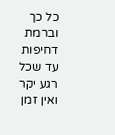כל כך וברמת דחיפות עד שכל רגע יקר ואין זמן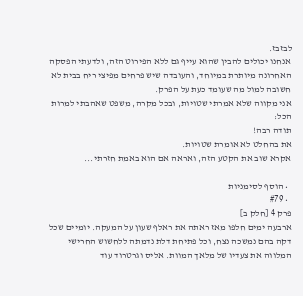לבזבז.
אנחנו יכולים להבין שהוא עייף גם ללא הפירוט הזה, ולדעתי הפסקה האחרונה מיותרת במיוחד, והעובדה שיש פרחים מפיצי ריח בבית לא חשובה למול מה שעומד כעת על הפרק.
אני מקווה שלא אמרתי שטויות, ובכל מקרה, משפט שאהבתי למרות הכל:
תודה רבה!
את בהחלט לא אומרת שטויות.
אקרא שוב את הקטע הזה, ואראה אם הוא באמת חזרתי...

  • הוסף לסימניות
  • #79
פרק 4 [חלק ב]
ארבעה ימים חלפו מאז ראתה את ראלף שעון על המעקה. יומיים שכל דקה בהם נמשכה נצח, וכל פתיחת דלת נדמתה ללחשוש החרישי המלווה את צעדיו של מלאך המוות. אליס וגרטרוד עוד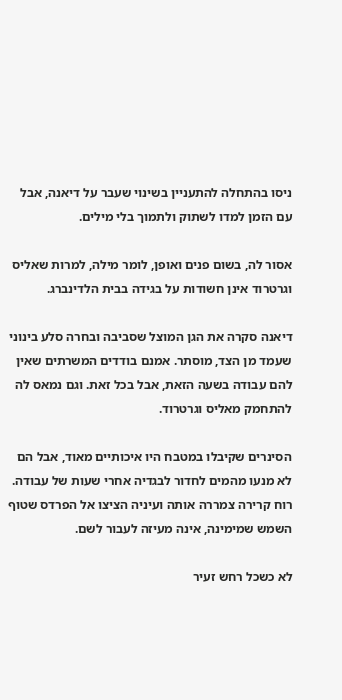ניסו בהתחלה להתעניין בשינוי שעבר על דיאנה, אבל עם הזמן למדו לשתוק ולתמוך בלי מילים.

אסור לה, בשום פנים ואופן, לומר מילה, למרות שאליס וגרטרוד אינן חשודות על בגידה בבית הלדינברג.

דיאנה סקרה את הגן המוצל שסביבה ובחרה סלע בינוני שעמד מן הצד, מוסתר. אמנם בודדים המשרתים שאין להם עבודה בשעה הזאת, אבל בכל זאת. וגם נמאס לה להתחמק מאליס וגרטרוד.

הסינרים שקיבלו במטבח היו איכותיים מאוד, אבל הם לא מנעו מהמים לחדור לבגדיה אחרי שעות של עבודה. רוח קרירה צמררה אותה ועיניה הציצו אל הפרדס שטוף השמש שמימינה, אינה מעיזה לעבור לשם.

לא כשכל רחש זעיר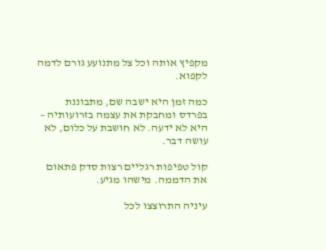מקפיץ אותה וכל צל מתנועע גורם לדמה לקפוא.

כמה זמן היא ישבה שם, מתבוננת בפרדס ומחבקת את עצמה בזרועותיה – היא לא ידעה. לא חושבת על כלום, לא עושה דבר.

קול טפיפות רגליים רצות סדק פתאום את הדממה. מישהו מגיע.

עיניה התרוצצו לכל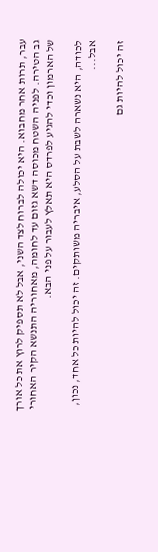עבר, תרות אחר מחבוא. היא יכולה לברוח לצד השני, אבל לא תספיק לרוץ את כל אורך גב הטירה. לפניה השטח מכוסה דשא גזום עד לחומה, מאחוריה התנשא הקיר האחורי של הארמון וכדי להגיע לפרדס היא תאלץ לעבור על פני הבא.

לכודה, היא נשארה לשבת על הסלע, איבריה משותקים. זה יכול להיות כל אחד, נכון, אבל...

זה יכול להיות גם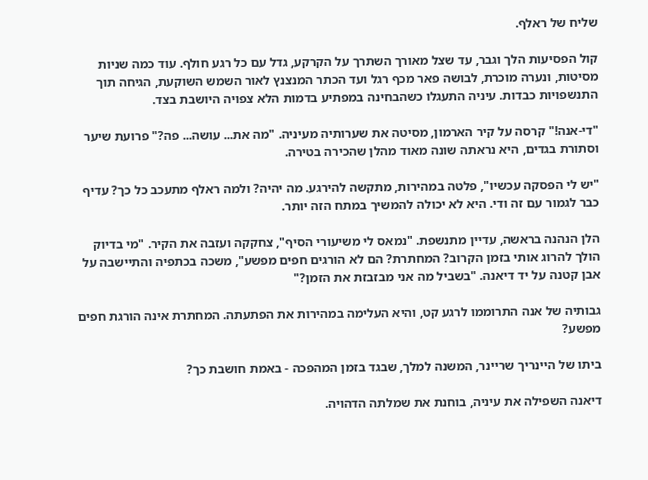שליח של ראלף.

קול הפסיעות הלך וגבר, עד שצל מאורך השתרך על הקרקע, גדל עם כל רגע חולף. עוד כמה שניות מסיטות, ונערה מוכרת, לבושה פאר מכף רגל ועד הכתר המנצנץ לאור השמש השוקעת, הגיחה תוך התנשפויות כבדות. עיניה התעגלו כשהבחינה במפתיע בדמות הלא צפויה היושבת בצד.

"די-אנה!" קרסה על קיר הארמון, מסיטה את שערותיה מעיניה. "מה את... עושה... פה?" פרועת שיער וסתורת בגדים, היא נראתה שונה מאוד מהלן שהכירה בטירה.

"יש לי הפסקה עכשיו", פלטה במהירות, מתקשה להירגע. מה יהיה? ולמה ראלף מתעכב כל כך? עדיף כבר לגמור עם זה ודי. היא לא יכולה להמשיך במתח הזה יותר.

הלן הנהנה בראשה, עדיין מתנשפת. "נמאס לי משיעורי הסיף", צחקקה ועזבה את הקיר. "מי בדיוק הולך להרוג אותי בזמן הקרוב? המחתרת? הם לא הורגים חפים מפשע", משכה בכתפיה והתיישבה על אבן קטנה על יד דיאנה. "בשביל מה אני מבזבזת את הזמן?"

גבותיה של אנה התרוממו לרגע קט, והיא העלימה במהירות את הפתעתה. המחתרת אינה הורגת חפים מפשע?

ביתו של היינריך שריינר, המשנה למלך, שבגד בזמן המהפכה - באמת חושבת כך?

דיאנה השפילה את עיניה, בוחנת את שמלתה הדהויה.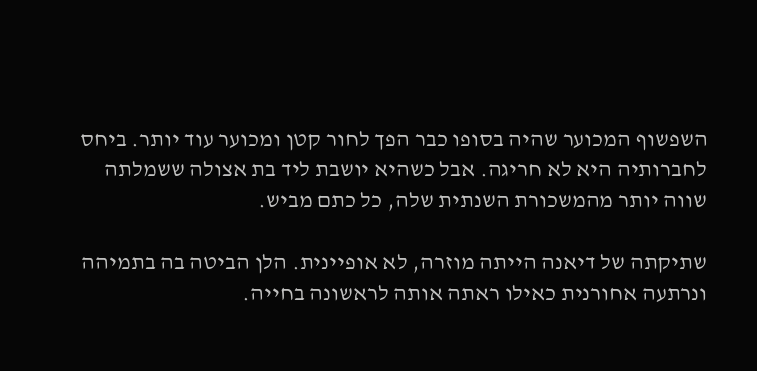השפשוף המכוער שהיה בסופו כבר הפך לחור קטן ומכוער עוד יותר. ביחס לחברותיה היא לא חריגה. אבל כשהיא יושבת ליד בת אצולה ששמלתה שווה יותר מהמשכורת השנתית שלה, כל כתם מביש.

שתיקתה של דיאנה הייתה מוזרה, לא אופיינית. הלן הביטה בה בתמיהה ונרתעה אחורנית כאילו ראתה אותה לראשונה בחייה.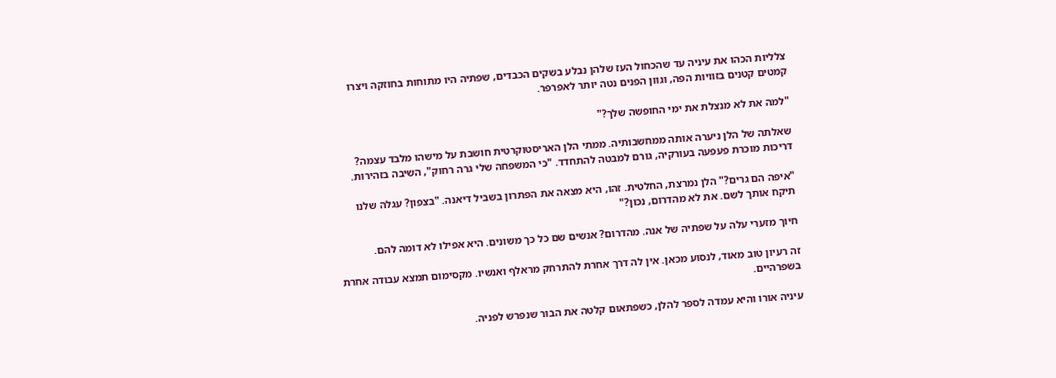צלליות הכהו את עיניה עד שהכחול העז שלהן נבלע בשקים הכבדים, שפתיה היו מתוחות בחוזקה ויצרו קמטים קטנים בזוויות הפה, וגוון הפנים נטה יותר לאפרפר.

"למה את לא מנצלת את ימי החופשה שלך?"

שאלתה של הלן ניערה אותה ממחשבותיה. ממתי הלן האריסטוקרטית חושבת על מישהו מלבד עצמה? דריכות מוכרת פעפעה בעורקיה, גורם למבטה להתחדד. "כי המשפחה שלי גרה רחוק", השיבה בזהירות.

"איפה הם גרים?" הלן נמרצת, החלטית. זהו, היא מצאה את הפתרון בשביל דיאנה. "בצפון? עגלה שלנו תיקח אותך לשם. את לא מהדרום, נכון?"

חיוך מזערי עלה על שפתיה של אנה. מהדרום? אנשים שם כל כך משונים. היא אפילו לא דומה להם.

זה רעיון טוב מאוד, לנסוע מכאן. אין לה דרך אחרת להתרחק מראלף ואנשיו. מקסימום תמצא עבודה אחרת בשפרהיים.

עיניה אורו והיא עמדה לספר להלן, כשפתאום קלטה את הבור שנפרש לפניה.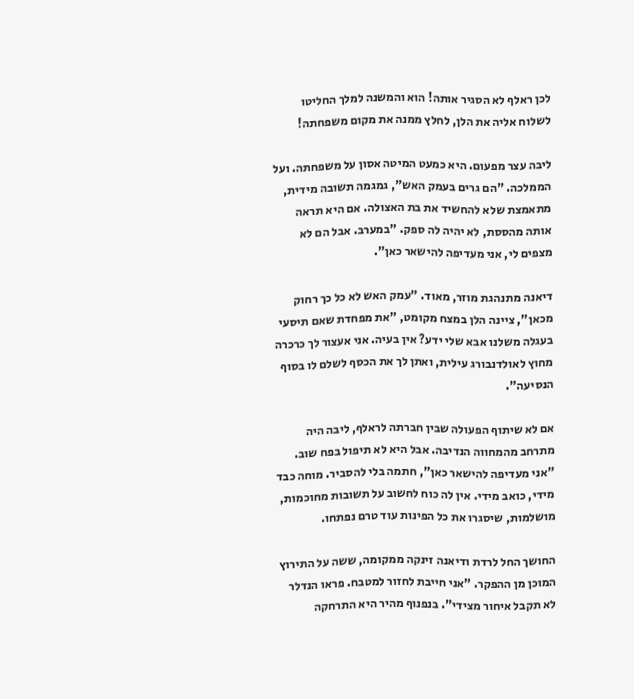לכן ראלף לא הסגיר אותה! הוא והמשנה למלך החליטו לשלוח אליה את הלן, לחלץ ממנה את מקום משפחתה!

ליבה עצר מפעום. היא כמעט המיטה אסון על משפחתה. ועל הממלכה. "הם גרים בעמק האש", גמגמה תשובה מידית, מתאמצת שלא להחשיד את בת האצולה. אם היא תראה אותה מהססת, לא יהיה לה ספק. "במערב. אבל הם לא מצפים לי, אני מעדיפה להישאר כאן".

דיאנה מתנהגת מוזר, מאוד. "עמק האש לא כל כך רחוק מכאן", ציינה הלן במצח מקומט, "את מפחדת שאם תיסעי בעגלה משלנו אבא שלי ידע? אין בעיה. אני אעצור לך כרכרה מחוץ לאולדנבורג עילית, ואתן לך את הכסף לשלם לו בסוף הנסיעה".

אם לא שיתוף הפעולה שבין חברתה לראלף, ליבה היה מתרחב מהמחווה הנדיבה. אבל היא לא תיפול בפח שוב. "אני מעדיפה להישאר כאן", חתמה בלי להסביר. מוחה כבד מידי, כואב מידי. אין לה כוח לחשוב על תשובות מחוכמות, מושלמות, שיסגרו את כל הפינות עוד טרם נפתחו.

החושך החל לרדת ודיאנה זינקה ממקומה, ששה על התירוץ המוכן מן ההפקר. "אני חייבת לחזור למטבח. פראו הנדלר לא תקבל איחור מצידי". בנפנוף מהיר היא התרחקה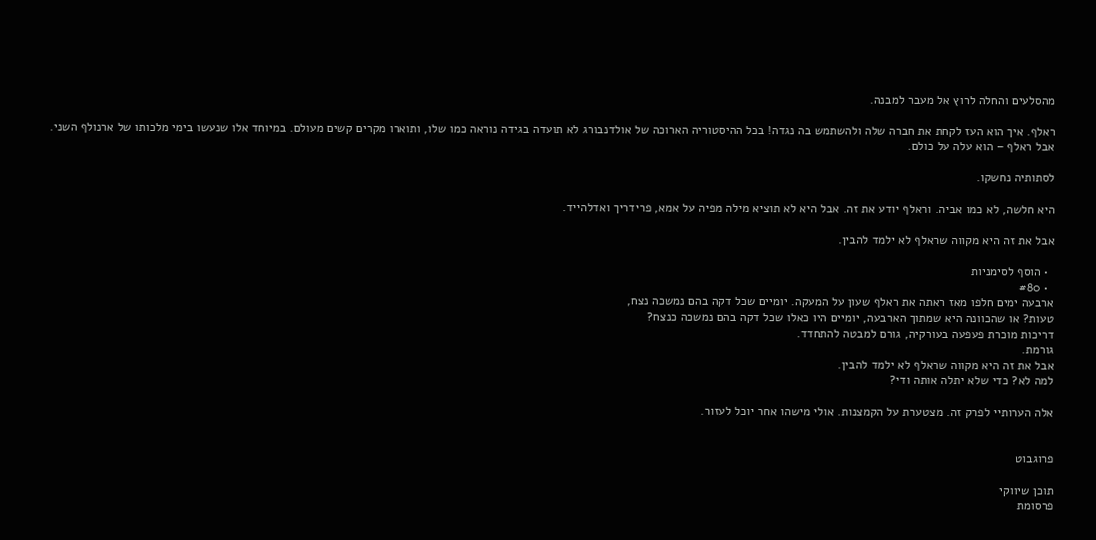מהסלעים והחלה לרוץ אל מעבר למבנה.

ראלף. איך הוא העז לקחת את חברה שלה ולהשתמש בה נגדה! בכל ההיסטוריה הארוכה של אולדנבורג לא תועדה בגידה נוראה כמו שלו, ותוארו מקרים קשים מעולם. במיוחד אלו שנעשו בימי מלכותו של ארנולף השני. אבל ראלף – הוא עלה על כולם.

לסתותיה נחשקו.

היא חלשה, לא כמו אביה. וראלף יודע את זה. אבל היא לא תוציא מילה מפיה על אמא, פרידריך ואדלהייד.

אבל את זה היא מקווה שראלף לא ילמד להבין.

  • הוסף לסימניות
  • #80
ארבעה ימים חלפו מאז ראתה את ראלף שעון על המעקה. יומיים שכל דקה בהם נמשכה נצח,
טעות? או שהכוונה היא שמתוך הארבעה, יומיים היו כאלו שכל דקה בהם נמשכה כנצח?
דריכות מוכרת פעפעה בעורקיה, גורם למבטה להתחדד.
גורמת.
אבל את זה היא מקווה שראלף לא ילמד להבין.
למה לא? כדי שלא יתלה אותה ודי?

אלה הערותיי לפרק זה. מצטערת על הקמצנות. אולי מישהו אחר יוכל לעזור.


פרוגבוט

תוכן שיווקי
פרסומת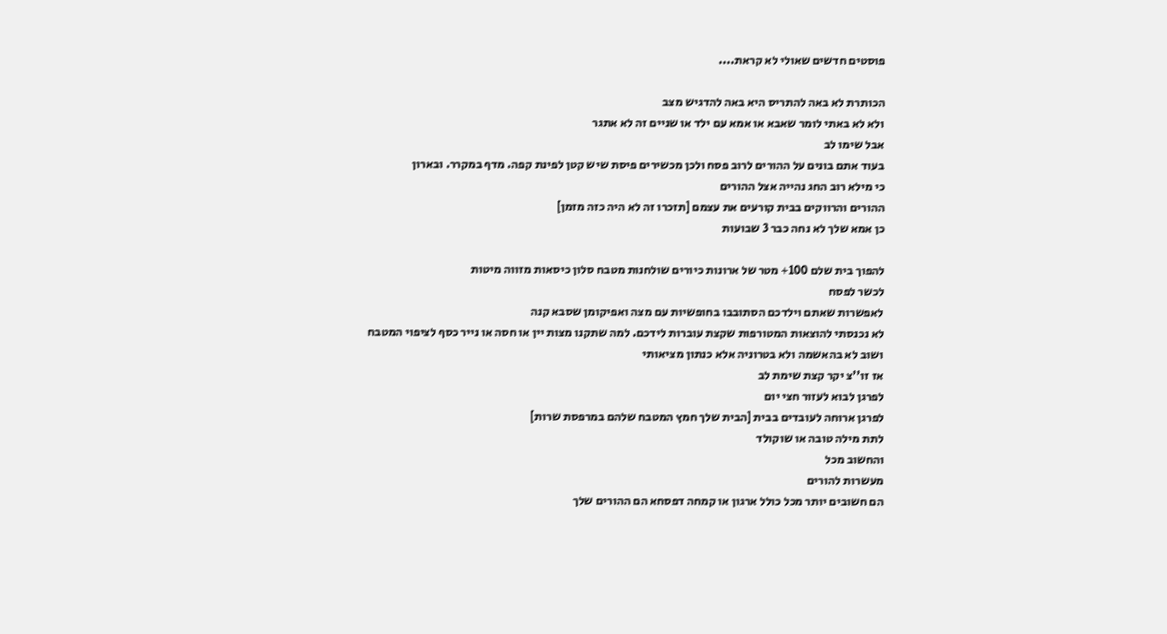פוסטים חדשים שאולי לא קראת....

הכותרת לא באה להתריס היא באה להדגיש מצב
ולא לא באתי לומר שאבא או אמא עם ילד או שניים זה לא אתגר
אבל שימו לב
בעוד אתם בונים על ההורים לרוב פסח ולכן מכשירים פיסת שיש קטן לפינת קפה. מדף במקרר. ובארון
כי מילא רוב החג נהייה אצל ההורים
ההורים והרווקים בבית קורעים את עצמם [תזכרו זה לא היה כזה מזמן]
כן אמא שלך לא נחה כבר 3 שבועות

להפוך בית שלם 100+ מטר של ארונות כיורים שולחנות מטבח סלון כיסאות מזווה מיטות
לכשר לפסח
לאפשרות שאתם וילדכם הסתובבו בחופשיות עם מצה ואפיקומן שסבא קנה
לא נכנסתי להוצאות המטורפות שקצת עוברות לידכם. למה שתקנו מצות יין או חסה או נייר כסף לציפוי המטבח
ושוב לא בהאשמה ולא בטרוניה אלא כנתון מציאותי
אז זו''צ יקר קצת שימת לב
לפרגן לבוא לעזור חצי יום
לפרגן ארוחה לעובדים בבית [הבית שלך חמץ המטבח שלהם במרפסת שרות]
לתת מילה טובה או שוקולד
והחשוב מכל
מעשרות להורים
הם חשובים יותר מכל כולל ארגון או קמחה דפסחא הם ההורים שלך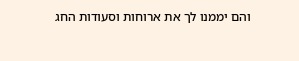והם יממנו לך את ארוחות וסעודות החג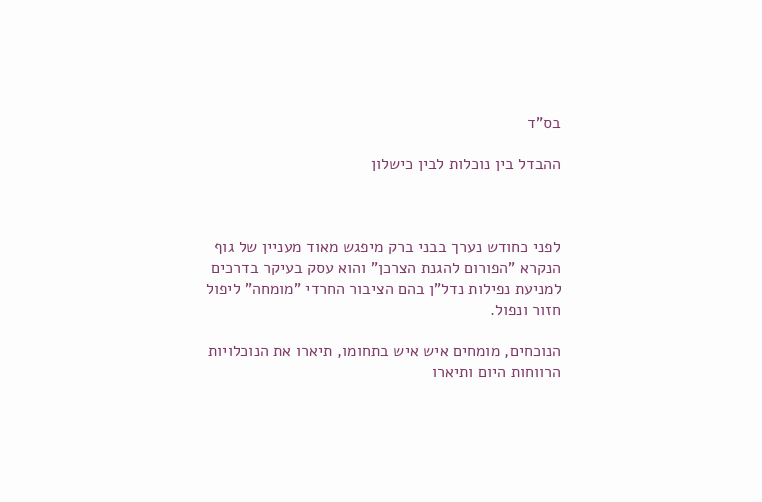בס"ד

ההבדל בין נוכלות לבין כישלון



לפני כחודש נערך בבני ברק מיפגש מאוד מעניין של גוף הנקרא "הפורום להגנת הצרכן" והוא עסק בעיקר בדרכים למניעת נפילות נדל"ן בהם הציבור החרדי "מומחה" ליפול חזור ונפול.

הנוכחים, מומחים איש איש בתחומו, תיארו את הנוכלויות הרווחות היום ותיארו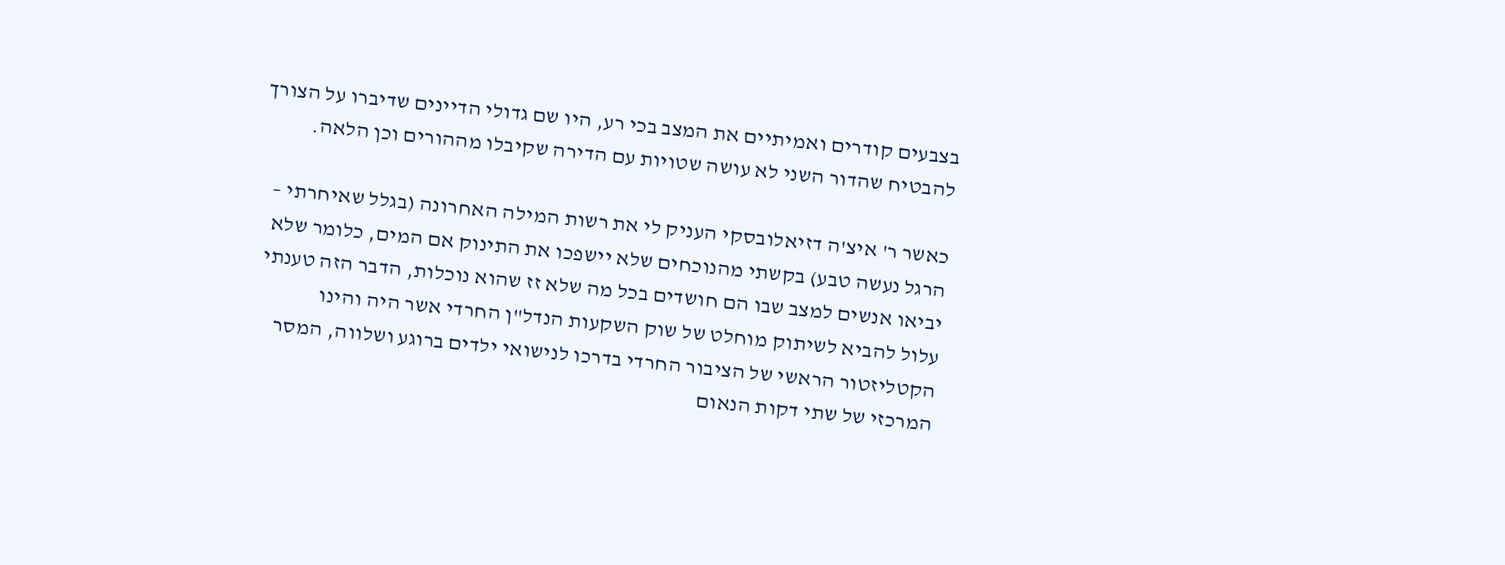בצבעים קודרים ואמיתיים את המצב בכי רע, היו שם גדולי הדיינים שדיברו על הצורך להבטיח שהדור השני לא עושה שטויות עם הדירה שקיבלו מההורים וכן הלאה.

כאשר ר' איצ'ה דזיאלובסקי העניק לי את רשות המילה האחרונה (בגלל שאיחרתי – הרגל נעשה טבע) בקשתי מהנוכחים שלא יישפכו את התינוק אם המים, כלומר שלא יביאו אנשים למצב שבו הם חושדים בכל מה שלא זז שהוא נוכלות, הדבר הזה טענתי עלול להביא לשיתוק מוחלט של שוק השקעות הנדל"ן החרדי אשר היה והינו הקטליזטור הראשי של הציבור החרדי בדרכו לנישואי ילדים ברוגע ושלווה, המסר המרכזי של שתי דקות הנאום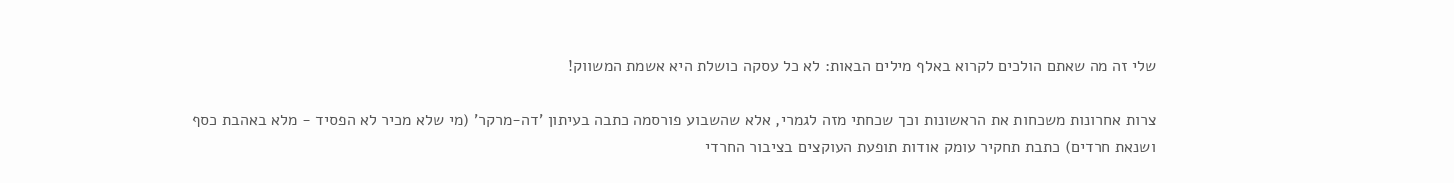שלי זה מה שאתם הולכים לקרוא באלף מילים הבאות: לא כל עסקה כושלת היא אשמת המשווק!

צרות אחרונות משכחות את הראשונות וכך שכחתי מזה לגמרי, אלא שהשבוע פורסמה כתבה בעיתון 'דה-מרקר' (מי שלא מכיר לא הפסיד - מלא באהבת כסף ושנאת חרדים) כתבת תחקיר עומק אודות תופעת העוקצים בציבור החרדי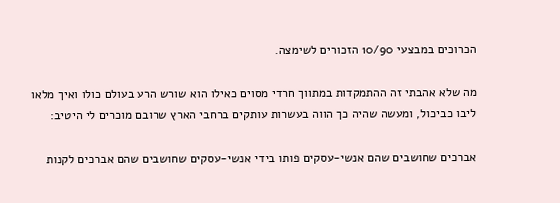הכרוכים במבצעי 10/90 הזכורים לשימצה.

מה שלא אהבתי זה ההתמקדות במתווך חרדי מסוים כאילו הוא שורש הרע בעולם כולו ואיך מלאו ליבו כביכול, ומעשה שהיה כך הווה בעשרות עותקים ברחבי הארץ שרובם מוכרים לי היטיב:

אברכים שחושבים שהם אנשי-עסקים פותו בידי אנשי-עסקים שחושבים שהם אברכים לקנות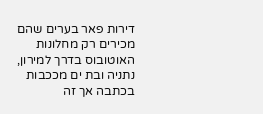דירות פאר בערים שהם מכירים רק מחלונות האוטובוס בדרך למירון, נתניה ובת ים מככבות בכתבה אך זה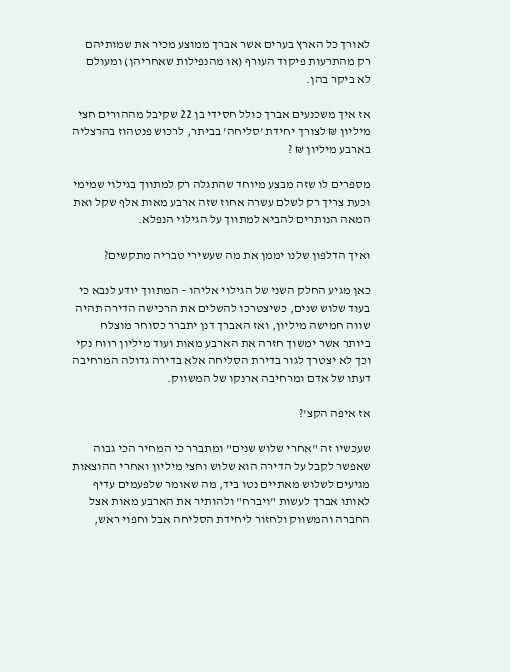לאורך כל הארץ בערים אשר אברך ממוצע מכיר את שמותיהם רק מהתרעות פיקוד העורף (או מהנפילות שאחריהן) ומעולם לא ביקר בהן.

אז איך משכנעים אברך כולל חסידי בן 22 שקיבל מההורים חצי מיליון ₪ לצורך יחידת 'סליחה' בביתר, לרכוש פנטהוז בהרצליה בארבע מיליון ₪ ?

מספרים לו שזה מבצע מיוחד שהתגלה רק למתווך בגילוי שמימי וכעת צריך רק לשלם עשרה אחוז שזה ארבע מאות אלף שקל ואת המאה הנותרים להביא למתווך על הגילוי הנפלא.

ואיך הדלפון שלנו יממן את מה שעשירי טבריה מתקשים?

כאן מגיע החלק השני של הגילוי אליהו – המתווך יודע לנבא כי בעוד שלוש שנים, כשיצטרכו להשלים את הרכישה הדירה תהיה שווה חמישה מיליון, ואז האברך דנן יתברר כסוחר מוצלח ביותר אשר ימשוך חזרה את הארבע מאות ועוד מיליון רווח נקי וכך לא יצטרך לגור בדירת הסליחה אלא בדירה גדולה המרחיבה דעתו של אדם ומרחיבה ארנקו של המשווק.

אז איפה הקצ'?

שעכשיו זה "אחרי שלוש שנים" ומתברר כי המחיר הכי גבוה שאפשר לקבל על הדירה הוא שלוש וחצי מיליון ואחרי ההוצאות מגיעים לשלוש מאתיים נטו ביד, מה שאומר שלפעמים עדיף לאותו אברך לעשות "ויברח" ולהותיר את הארבע מאות אצל החברה והמשווק ולחזור ליחידת הסליחה אבל וחפוי ראש,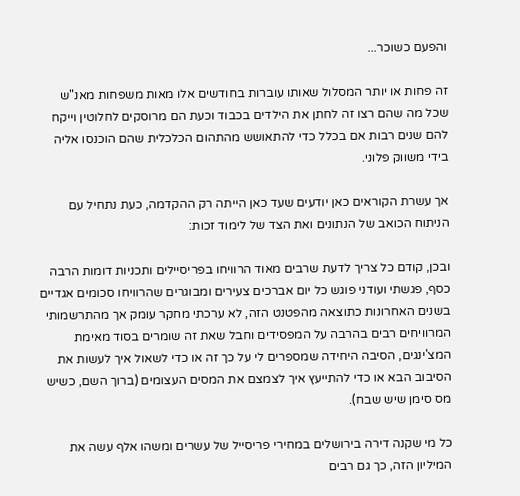והפעם כשוכר...

זה פחות או יותר המסלול שאותו עוברות בחודשים אלו מאות משפחות מאנ"ש שכל מה שהם רצו זה לחתן את הילדים בכבוד וכעת הם מרוסקים לחלוטין וייקח להם שנים רבות אם בכלל כדי להתאושש מהתהום הכלכלית שהם הוכנסו אליה בידי משווק פלוני.

אך עשרת הקוראים כאן יודעים שעד כאן הייתה רק ההקדמה, כעת נתחיל עם הניתוח הכואב של הנתונים ואת הצד של לימוד זכות:

ובכן, קודם כל צריך לדעת שרבים מאוד הרוויחו בפריסיילים ותכניות דומות הרבה כסף, פגשתי ועודני פוגש כל יום אברכים צעירים ומבוגרים שהרוויחו סכומים אגדיים בשנים האחרונות כתוצאה מהפטנט הזה, לא ערכתי מחקר עומק אך מהתרשמותי המרוויחים רבים בהרבה על המפסידים וחבל שאת זה שומרים בסוד מאימת המצ'ינגים, הסיבה היחידה שמספרים לי על כך זה או כדי לשאול איך לעשות את הסיבוב הבא או כדי להתייעץ איך לצמצם את המסים העצומים (ברוך השם, כשיש מס סימן שיש שבח).

כל מי שקנה דירה בירושלים במחירי פריסייל של עשרים ומשהו אלף עשה את המיליון הזה, כך גם רבים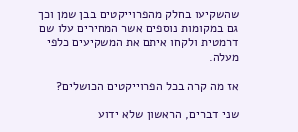שהשקיעו בחלק מהפרוייקטים בבן שמן וכך גם במקומות נוספים אשר המחירים עלו שם דרמטית ולקחו איתם את המשקיעים כלפי מעלה.

אז מה קרה בכל הפרוייקטים הכושלים?

שני דברים, הראשון שלא ידוע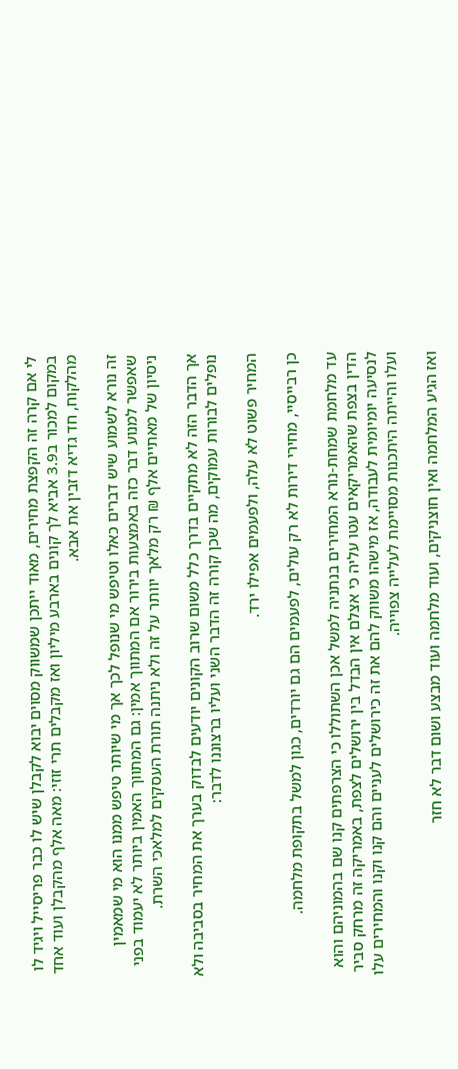לי אם קרה זה הקפצת מחירים, מאוד ייתכן שמשווק מסוים יבוא לקבלן שיש לו כבר פריסייל ויגיד לו במקום למכור ב3.9 אביא לך קונים בארבע מיליון ואז מקבלים תרי זוזי: מאה אלף מהקבלן ועוד אחד מהלקוח, חד גדיא דזבין את אבא.

זה נורא לשמוע שיש דברים כאלו וטיפש מי שנופל לכך אך מי שיותר טיפש ממנו הוא מי שמאמין שאפשר למנוע דבר כזה באמצעות בירור אם המתווך אמין: גם המתווך האמין ביותר לא יעמוד בפני ניסיון של מאתיים אלף ₪ רק מלאך יוותר על זה ולא ניתנה תורת העסקים למלאכי השרת.

אך הדבר הזה לא מתקיים בדרך כלל משום שרוב הקונים יודעים לבדוק בערך את המחיר בסביבה ולא נופלים לבורות עמוקים, מה שכן קורה זה הדבר השני ועליו ברצוננו לדבר:

המחיר פשוט לא עלה, ולפעמים אפילו ירד.

כן רבייסיי, מחירי דירות לא רק עולים, לפעמים הם גם יורדים, כגון למשל בתקופת מלחמה.

עד מלחמת שמחת-נורא המחירים בנתניה למשל אכן השתוללו כי הצרפתים קנו שם בהמוניהם והוא הדין בצפת שהאמריקאים עטו עליה כי אצלם אין הבדל בין ירושלים לצפת, באמריקה זה מרחק סביר לנסיעה יומיומית לעבודה, אז מישהו משווק להם את זה כירושלים לעניים והם קנו וקנו והמחירים עלו ועלו והייתה היתכנות מסויימת לעלייה צפוייה.

ואז הגיע המלחמה ואין חוצניקים, ועוד מלחמה ועוד מבצע ושום דבר לא חזר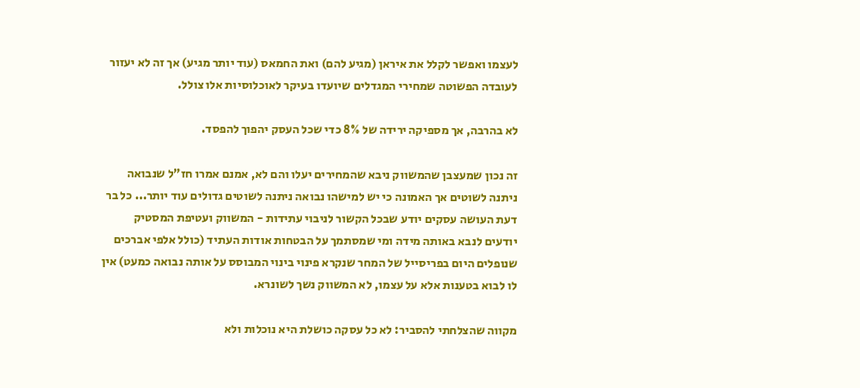לעצמו ואפשר לקלל את איראן (מגיע להם) ואת החמאס (עוד יותר מגיע) אך זה לא יעזור לעובדה הפשוטה שמחירי המגדלים שיועדו בעיקר לאוכלוסיות אלו צולל.

לא בהרבה, אך מספיקה ירידה של 8% כדי שכל העסק יהפוך להפסד.

זה נכון שמעצבן שהמשווק ניבא שהמחירים יעלו והם לא, אמנם אמרו חז"ל שנבואה ניתנה לשוטים אך האמונה כי יש למישהו נבואה ניתנה לשוטים גדולים עוד יותר... כל בר דעת העושה עסקים יודע שבכל הקשור לניבוי עתידות - המשווק ועטיפת המסטיק יודעים לנבא באותה מידה ומי שמסתמך על הבטחות אודות העתיד (כולל אלפי אברכים שנופלים היום בפריסייל של המחר שנקרא פינוי בינוי המבוסס על אותה נבואה כמעט) אין לו לבוא בטענות אלא על עצמו, לא המשווק נשך לשונרא.

מקווה שהצלחתי להסביר: לא כל עסקה כושלת היא נוכלות ולא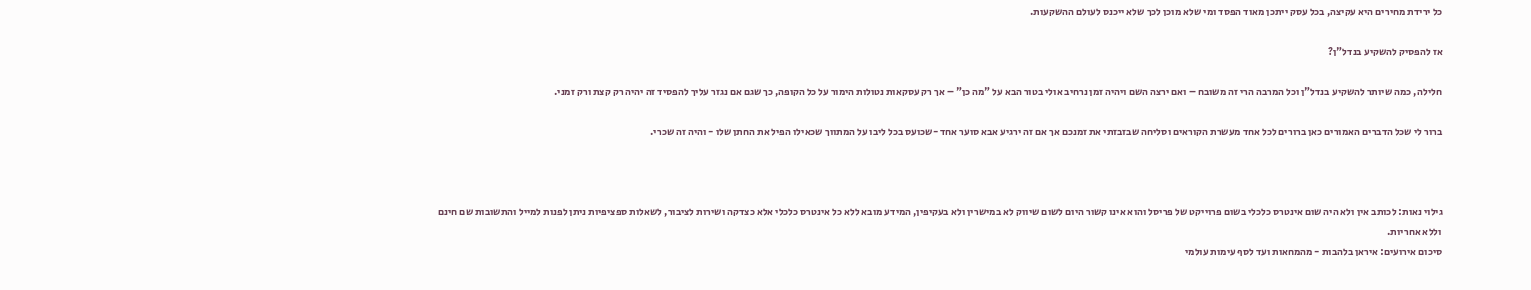כל ירידת מחירים היא עקיצה, בכל עסק ייתכן מאוד הפסד ומי שלא מוכן לכך שלא ייכנס לעולם ההשקעות.

אז להפסיק להשקיע בנדל"ן?

חלילה, כמה שיותר להשקיע בנדל"ן וכל המרבה הרי זה משובח – ואם ירצה השם ויהיה זמן נרחיב אולי בטור הבא על "מה כן" – אך רק עסקאות נטולות הימור על כל הקופה, כך שגם אם נגזר עליך להפסיד זה יהיה רק קצת ורק זמני.

ברור לי שכל הדברים האמורים כאן ברורים לכל אחד מעשרת הקוראים וסליחה שבזבזתי את זמנכם אך אם זה ירגיע אבא סוער אחד -שכועס בכל ליבו על המתווך שכאילו הפיל את החתן שלו - והיה זה שכרי.



גילוי נאות: לכותב אין ולא היה שום אינטרס כלכלי בשום פרוייקט של פריסל והוא אינו קשור היום לשום שיווק לא במישרין ולא בעקיפין, המידע מובא ללא כל אינטרס כלכלי אלא כצדקה ושירות לציבור, לשאלות ספציפיות ניתן לפנות למייל והתשובות שם חינם וללא אחריות.
סיכום אירועים: איראן בלהבות - מהמחאות ועד לסף עימות עולמי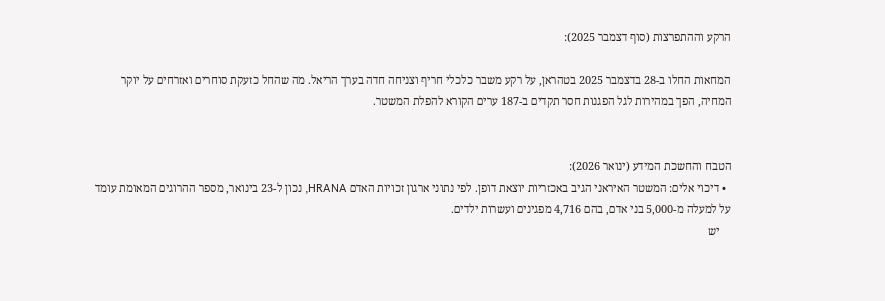הרקע וההתפרצות (סוף דצמבר 2025):

המחאות החלו ב-28 בדצמבר 2025 בטהראן, על רקע משבר כלכלי חריף וצניחה חדה בערך הריאל. מה שהחל כזעקת סוחרים ואזרחים על יוקר המחיה, הפך במהירות לגל הפגנות חסר תקדים ב-187 ערים הקורא להפלת המשטר.


הטבח והחשכת המידע (ינואר 2026):
  • דיכוי אלים: המשטר האיראני הגיב באכזריות יוצאת דופן. לפי נתוני ארגון זכויות האדם HRANA, נכון ל-23 בינואר, מספר ההרוגים המאומת עומד על למעלה מ-5,000 בני אדם, בהם 4,716 מפגינים ועשרות ילדים.
    יש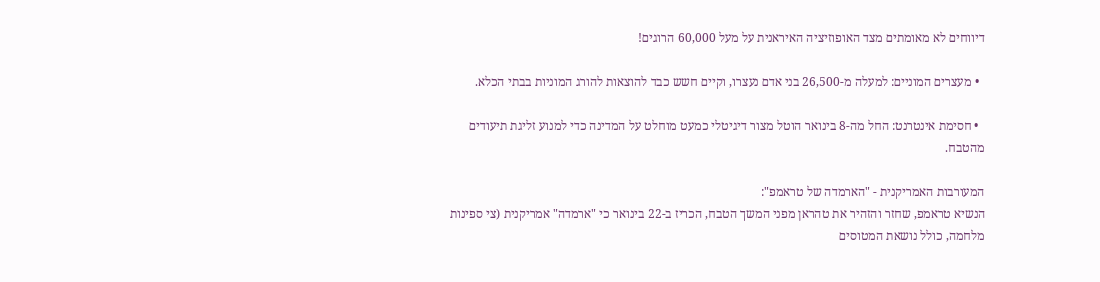דיווחים לא מאומתים מצד האופוזיציה האיראנית על מעל 60,000 הרוגים!

  • מעצרים המוניים: למעלה מ-26,500 בני אדם נעצרו, וקיים חשש כבד להוצאות להורג המוניות בבתי הכלא.

  • חסימת אינטרנט: החל מה-8 בינואר הוטל מצור דיגיטלי כמעט מוחלט על המדינה כדי למנוע זליגת תיעודים מהטבח.

המעורבות האמריקנית - "הארמדה של טראמפ":
הנשיא טראמפ, שחזר והזהיר את טהראן מפני המשך הטבח, הכריז ב-22 בינואר כי "ארמדה" אמריקנית (צי ספינות מלחמה, כולל נושאת המטוסים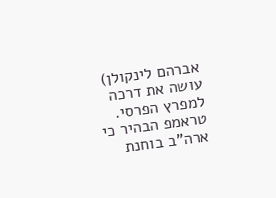אברהם לינקולן) עושה את דרכה למפרץ הפרסי. טראמפ הבהיר כי ארה"ב בוחנת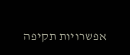אפשרויות תקיפה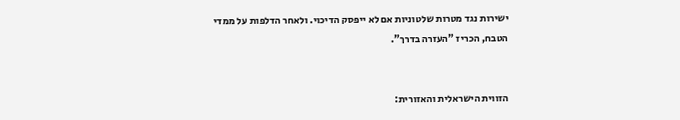ישירות נגד מטרות שלטוניות אם לא ייפסק הדיכוי. ולאחר הדלפות על ממדי הטבח, הכריז "העזרה בדרך".


הזווית הישראלית והאזורית: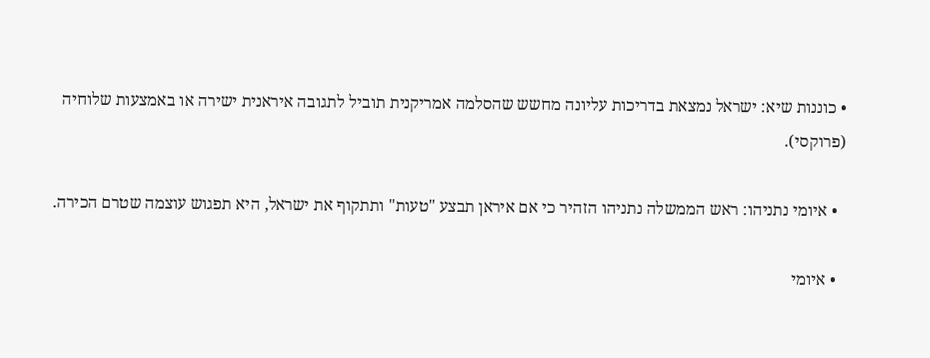• כוננות שיא: ישראל נמצאת בדריכות עליונה מחשש שהסלמה אמריקנית תוביל לתגובה איראנית ישירה או באמצעות שלוחיה (פרוקסי).

  • איומי נתניהו: ראש הממשלה נתניהו הזהיר כי אם איראן תבצע "טעות" ותתקוף את ישראל, היא תפגוש עוצמה שטרם הכירה.

  • איומי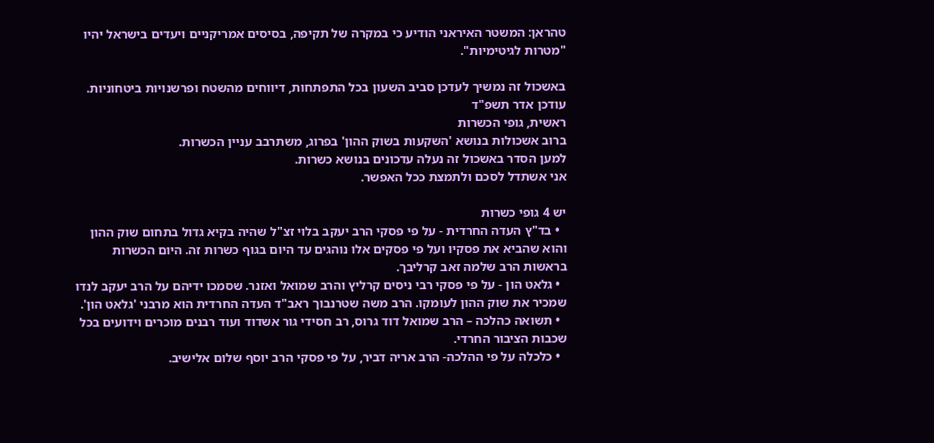טהראן: המשטר האיראני הודיע כי במקרה של תקיפה, בסיסים אמריקניים ויעדים בישראל יהיו "מטרות לגיטימיות".

באשכול זה נמשיך לעדכן סביב השעון בכל התפתחות, דיווחים מהשטח ופרשנויות ביטחוניות.
עודכן אדר תשפ"ד
ראשית, גופי הכשרות
ברוב אשכולות בנושא 'השקעות בשוק ההון' בפרוג, משתרבב עניין הכשרות.
למען הסדר באשכול זה נעלה עדכונים בנושא כשרות.
אני אשתדל לסכם ולתמצת ככל האפשר.

יש 4 גופי כשרות
  • בד"ץ העדה החרדית - על פי פסקי הרב יעקב בלוי זצ"ל שהיה בקיא גדול בתחום שוק ההון והוא שהביא את פסקיו ועל פי פסקים אלו נוהגים עד היום בגוף כשרות זה. היום הכשרות בראשות הרב שלמה זאב קרליבך.
  • גלאט הון - על פי פסקי רבי ניסים קרליץ והרב שמואל ואזנר. שסמכו ידיהם על הרב יעקב לנדו שמכיר את שוק ההון לעומקו. הרב משה שטרנבוך ראב"ד העדה החרדית הוא מרבני 'גלאט הון'.
  • תשואה כהלכה – הרב שמואל דוד גרוס, רב חסידי גור אשדוד ועוד רבנים מוכרים וידועים בכל שכבות הציבור החרדי.
  • כלכלה על פי ההלכה- הרב אריה דביר, על פי פסקי הרב יוסף שלום אלישיב.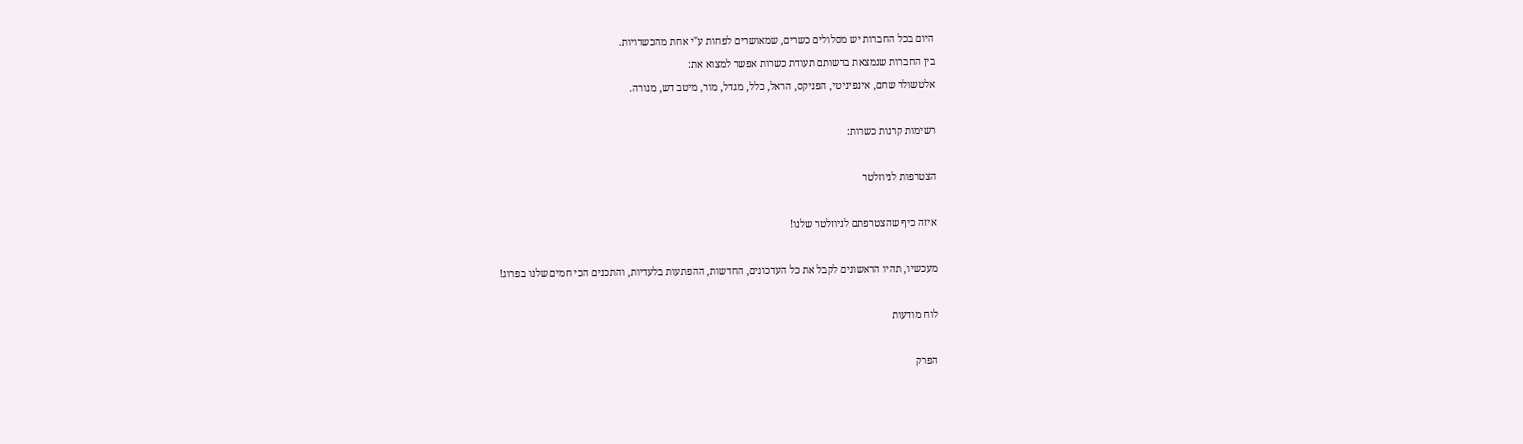היום בכל החברות יש מסלולים כשרים, שמאושרים לפחות ע"י אחת מהכשרויות.
בין החברות שנמצאת ברשותם תעודת כשרות אפשר למצוא את:
אלטשולר שחם, אינפיניטי, הפניקס, הראל, כלל, מגדל, מור, מיטב דש, מנורה.

רשימות קרנות כשרות:

הצטרפות לניוזלטר

איזה כיף שהצטרפתם לניוזלטר שלנו!

מעכשיו, תהיו הראשונים לקבל את כל העדכונים, החדשות, ההפתעות בלעדיות, והתכנים הכי חמים שלנו בפרוג!

לוח מודעות

הפרק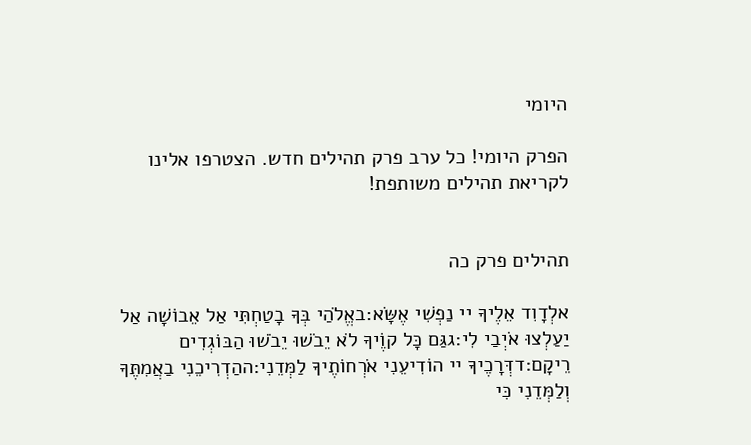היומי

הפרק היומי! כל ערב פרק תהילים חדש. הצטרפו אלינו לקריאת תהילים משותפת!


תהילים פרק כה

אלְדָוִד אֵלֶיךָ יי נַפְשִׁי אֶשָּׂא:באֱלֹהַי בְּךָ בָטַחְתִּי אַל אֵבוֹשָׁה אַל יַעַלְצוּ אֹיְבַי לִי:גגַּם כָּל קוֶֹיךָ לֹא יֵבֹשׁוּ יֵבֹשׁוּ הַבּוֹגְדִים רֵיקָם:דדְּרָכֶיךָ יי הוֹדִיעֵנִי אֹרְחוֹתֶיךָ לַמְּדֵנִי:ההַדְרִיכֵנִי בַאֲמִתֶּךָ וְלַמְּדֵנִי כִּי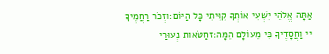אַתָּה אֱלֹהֵי יִשְׁעִי אוֹתְךָ קִוִּיתִי כָּל הַיּוֹם:וזְכֹר רַחֲמֶיךָ יי וַחֲסָדֶיךָ כִּי מֵעוֹלָם הֵמָּה:זחַטֹּאות נְעוּרַי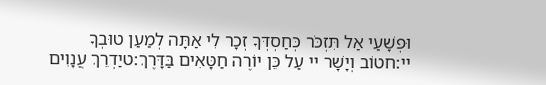וּפְשָׁעַי אַל תִּזְכֹּר כְּחַסְדְּךָ זְכָר לִי אַתָּה לְמַעַן טוּבְךָ יי:חטוֹב וְיָשָׁר יי עַל כֵּן יוֹרֶה חַטָּאִים בַּדָּרֶךְ:טיַדְרֵךְ עֲנָוִים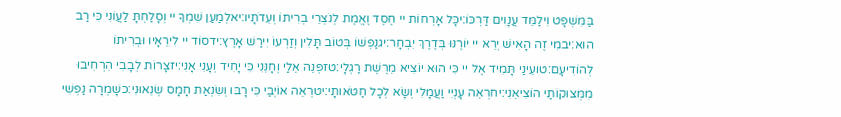בַּמִּשְׁפָּט וִילַמֵּד עֲנָוִים דַּרְכּוֹ:יכָּל אָרְחוֹת יי חֶסֶד וֶאֱמֶת לְנֹצְרֵי בְרִיתוֹ וְעֵדֹתָיו:יאלְמַעַן שִׁמְךָ יי וְסָלַחְתָּ לַעֲוֹנִי כִּי רַב הוּא:יבמִי זֶה הָאִישׁ יְרֵא יי יוֹרֶנּוּ בְּדֶרֶךְ יִבְחָר:יגנַפְשׁוֹ בְּטוֹב תָּלִין וְזַרְעוֹ יִירַשׁ אָרֶץ:ידסוֹד יי לִירֵאָיו וּבְרִיתוֹ לְהוֹדִיעָם:טועֵינַי תָּמִיד אֶל יי כִּי הוּא יוֹצִיא מֵרֶשֶׁת רַגְלָי:טזפְּנֵה אֵלַי וְחָנֵּנִי כִּי יָחִיד וְעָנִי אָנִי:יזצָרוֹת לְבָבִי הִרְחִיבוּ מִמְּצוּקוֹתַי הוֹצִיאֵנִי:יחרְאֵה עָנְיִי וַעֲמָלִי וְשָׂא לְכָל חַטֹּאותָי:יטרְאֵה אוֹיְבַי כִּי רָבּוּ וְשִׂנְאַת חָמָס שְׂנֵאוּנִי:כשָׁמְרָה נַפְשִׁי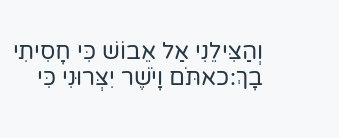וְהַצִּילֵנִי אַל אֵבוֹשׁ כִּי חָסִיתִי בָךְ:כאתֹּם וָיֹשֶׁר יִצְּרוּנִי כִּי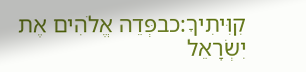קִוִּיתִיךָ:כבפְּדֵה אֱלֹהִים אֶת יִשְׂרָאֵל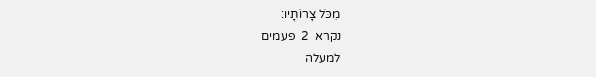מִכֹּל צָרוֹתָיו:
נקרא  2  פעמים
למעלה